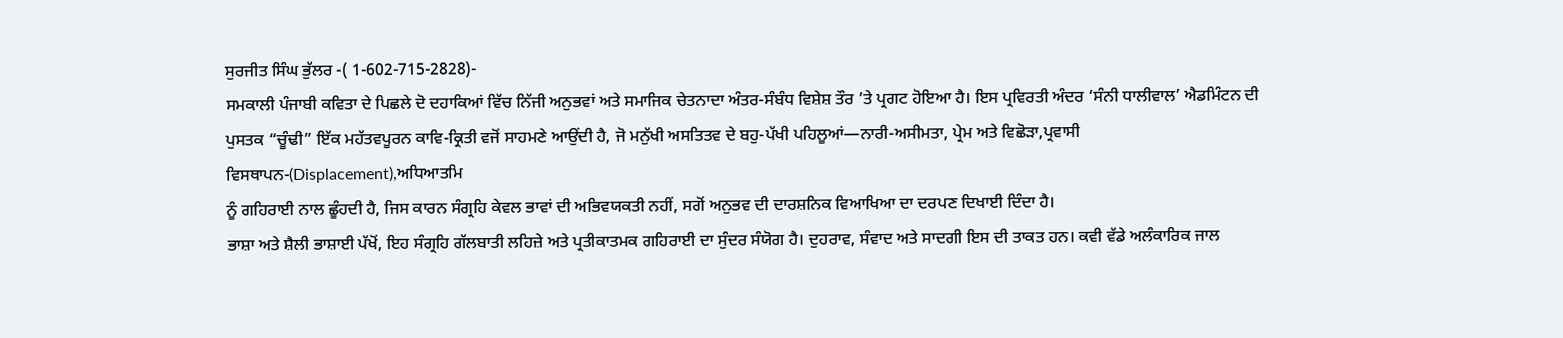ਸੁਰਜੀਤ ਸਿੰਘ ਭੁੱਲਰ -( 1-602-715-2828)-
ਸਮਕਾਲੀ ਪੰਜਾਬੀ ਕਵਿਤਾ ਦੇ ਪਿਛਲੇ ਦੋ ਦਹਾਕਿਆਂ ਵਿੱਚ ਨਿੱਜੀ ਅਨੁਭਵਾਂ ਅਤੇ ਸਮਾਜਿਕ ਚੇਤਨਾਦਾ ਅੰਤਰ-ਸੰਬੰਧ ਵਿਸ਼ੇਸ਼ ਤੌਰ ’ਤੇ ਪ੍ਰਗਟ ਹੋਇਆ ਹੈ। ਇਸ ਪ੍ਰਵਿਰਤੀ ਅੰਦਰ ‘ਸੰਨੀ ਧਾਲੀਵਾਲ’ ਐਡਮਿੰਟਨ ਦੀ ਪੁਸਤਕ “ਚੂੰਢੀ” ਇੱਕ ਮਹੱਤਵਪੂਰਨ ਕਾਵਿ-ਕ੍ਰਿਤੀ ਵਜੋਂ ਸਾਹਮਣੇ ਆਉਂਦੀ ਹੈ, ਜੋ ਮਨੁੱਖੀ ਅਸਤਿਤਵ ਦੇ ਬਹੁ-ਪੱਖੀ ਪਹਿਲੂਆਂ—ਨਾਰੀ-ਅਸੀਮਤਾ, ਪ੍ਰੇਮ ਅਤੇ ਵਿਛੋੜਾ,ਪ੍ਰਵਾਸੀ ਵਿਸਥਾਪਨ-(Displacement),ਅਧਿਆਤਮਿ
ਨੂੰ ਗਹਿਰਾਈ ਨਾਲ ਛੂੰਹਦੀ ਹੈ, ਜਿਸ ਕਾਰਨ ਸੰਗ੍ਰਹਿ ਕੇਵਲ ਭਾਵਾਂ ਦੀ ਅਭਿਵਯਕਤੀ ਨਹੀਂ, ਸਗੋਂ ਅਨੁਭਵ ਦੀ ਦਾਰਸ਼ਨਿਕ ਵਿਆਖਿਆ ਦਾ ਦਰਪਣ ਦਿਖਾਈ ਦਿੰਦਾ ਹੈ।
ਭਾਸ਼ਾ ਅਤੇ ਸ਼ੈਲੀ ਭਾਸ਼ਾਈ ਪੱਖੋਂ, ਇਹ ਸੰਗ੍ਰਹਿ ਗੱਲਬਾਤੀ ਲਹਿਜ਼ੇ ਅਤੇ ਪ੍ਰਤੀਕਾਤਮਕ ਗਹਿਰਾਈ ਦਾ ਸੁੰਦਰ ਸੰਯੋਗ ਹੈ। ਦੁਹਰਾਵ, ਸੰਵਾਦ ਅਤੇ ਸਾਦਗੀ ਇਸ ਦੀ ਤਾਕਤ ਹਨ। ਕਵੀ ਵੱਡੇ ਅਲੰਕਾਰਿਕ ਜਾਲ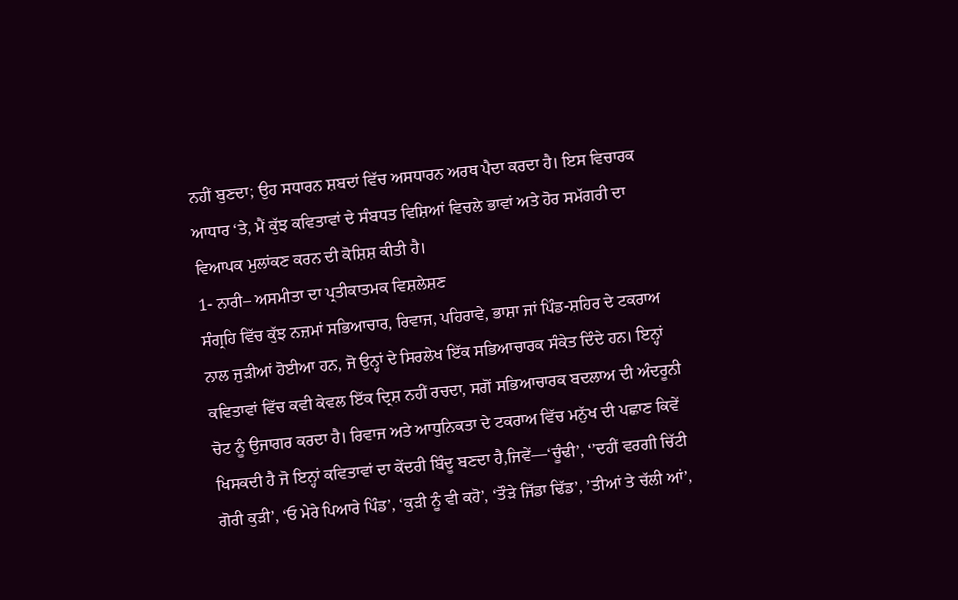ਨਹੀਂ ਬੁਣਦਾ; ਉਹ ਸਧਾਰਨ ਸ਼ਬਦਾਂ ਵਿੱਚ ਅਸਧਾਰਨ ਅਰਥ ਪੈਦਾ ਕਰਦਾ ਹੈ। ਇਸ ਵਿਚਾਰਕ ਆਧਾਰ ‘ਤੇ, ਮੈਂ ਕੁੱਝ ਕਵਿਤਾਵਾਂ ਦੇ ਸੰਬਧਤ ਵਿਸ਼ਿਆਂ ਵਿਚਲੇ ਭਾਵਾਂ ਅਤੇ ਹੋਰ ਸਮੱਗਰੀ ਦਾ ਵਿਆਪਕ ਮੁਲਾਂਕਣ ਕਰਨ ਦੀ ਕੋਸ਼ਿਸ਼ ਕੀਤੀ ਹੈ।
1- ਨਾਰੀ– ਅਸਮੀਤਾ ਦਾ ਪ੍ਰਤੀਕਾਤਮਕ ਵਿਸ਼ਲੇਸ਼ਣ
ਸੰਗ੍ਰਹਿ ਵਿੱਚ ਕੁੱਝ ਨਜ਼ਮਾਂ ਸਭਿਆਚਾਰ, ਰਿਵਾਜ, ਪਹਿਰਾਵੇ, ਭਾਸ਼ਾ ਜਾਂ ਪਿੰਡ-ਸ਼ਹਿਰ ਦੇ ਟਕਰਾਅ ਨਾਲ ਜੁੜੀਆਂ ਹੋਈਆ ਹਨ, ਜੋ ਉਨ੍ਹਾਂ ਦੇ ਸਿਰਲੇਖ ਇੱਕ ਸਭਿਆਚਾਰਕ ਸੰਕੇਤ ਦਿੰਦੇ ਹਨ। ਇਨ੍ਹਾਂ ਕਵਿਤਾਵਾਂ ਵਿੱਚ ਕਵੀ ਕੇਵਲ ਇੱਕ ਦ੍ਰਿਸ਼ ਨਹੀਂ ਰਚਦਾ, ਸਗੋਂ ਸਭਿਆਚਾਰਕ ਬਦਲਾਅ ਦੀ ਅੰਦਰੂਨੀ ਚੋਟ ਨੂੰ ਉਜਾਗਰ ਕਰਦਾ ਹੈ। ਰਿਵਾਜ ਅਤੇ ਆਧੁਨਿਕਤਾ ਦੇ ਟਕਰਾਅ ਵਿੱਚ ਮਨੁੱਖ ਦੀ ਪਛਾਣ ਕਿਵੇਂ ਖਿਸਕਦੀ ਹੈ ਜੋ ਇਨ੍ਹਾਂ ਕਵਿਤਾਵਾਂ ਦਾ ਕੇਂਦਰੀ ਬਿੰਦੂ ਬਣਦਾ ਹੈ,ਜਿਵੇਂ—‘ਚੂੰਢੀ’, ‘’ਦਹੀਂ ਵਰਗੀ ਚਿੱਟੀ ਗੋਰੀ ਕੁੜੀ’, ‘ਓ ਮੇਰੇ ਪਿਆਰੇ ਪਿੰਡ’, ‘ਕੁੜੀ ਨੂੰ ਵੀ ਕਹੋ’, ‘ਤੌੜੇ ਜਿੱਡਾ ਢਿੱਡ’, ’ਤੀਆਂ ਤੇ ਚੱਲੀ ਆਂ’,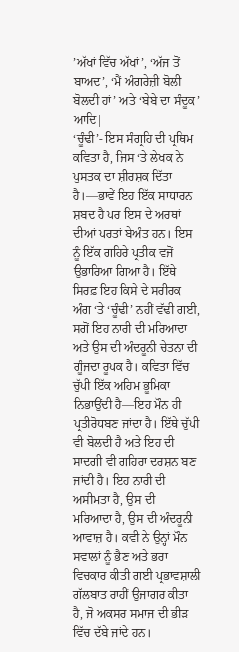’ਅੱਖਾਂ ਵਿੱਚ ਅੱਖਾਂ’, ‘ਅੱਜ ਤੋਂ ਬਾਅਦ’, ‘ਮੈਂ ਅੰਗਰੇਜ਼ੀ ਬੋਲੀ ਬੋਲਦੀ ਹਾਂ’ ਅਤੇ ‘ਬੇਬੇ ਦਾ ਸੰਦੂਕ’ ਆਦਿ|
‘ਚੂੰਢੀ’- ਇਸ ਸੰਗ੍ਰਹਿ ਦੀ ਪ੍ਰਥਿਮ ਕਵਿਤਾ ਹੈ, ਜਿਸ ‘ਤੇ ਲੇਖਕ ਨੇ ਪੁਸਤਕ ਦਾ ਸ਼ੀਰਸ਼ਕ ਦਿੱਤਾ ਹੈ।—ਭਾਵੇਂ ਇਹ ਇੱਕ ਸਾਧਾਰਨ ਸ਼ਬਦ ਹੈ ਪਰ ਇਸ ਦੇ ਅਰਥਾਂ ਦੀਆਂ ਪਰਤਾਂ ਬੇਅੰਤ ਹਨ। ਇਸ ਨੂੰ ਇੱਕ ਗਹਿਰੇ ਪ੍ਰਤੀਕ ਵਜੋਂ ਉਭਾਰਿਆ ਗਿਆ ਹੈ। ਇੱਥੇ ਸਿਰਫ਼ ਇਹ ਕਿਸੇ ਦੇ ਸਰੀਰਕ ਅੰਗ ‘ਤੇ ‘ਚੂੰਢੀ’ ਨਹੀਂ ਵੱਢੀ ਗਈ, ਸਗੋਂ ਇਹ ਨਾਰੀ ਦੀ ਮਰਿਆਦਾ ਅਤੇ ਉਸ ਦੀ ਅੰਦਰੂਨੀ ਚੇਤਨਾ ਦੀ ਗੂੰਜਦਾ ਰੂਪਕ ਹੈ। ਕਵਿਤਾ ਵਿੱਚ ਚੁੱਪੀ ਇੱਕ ਅਹਿਮ ਭੂਮਿਕਾ ਨਿਭਾਉਂਦੀ ਹੈ—ਇਹ ਮੌਨ ਹੀ ਪ੍ਰਤੀਰੋਧਬਣ ਜਾਂਦਾ ਹੈ। ਇੱਥੇ ਚੁੱਪੀ ਵੀ ਬੋਲਦੀ ਹੈ ਅਤੇ ਇਹ ਦੀ ਸਾਦਗੀ ਵੀ ਗਹਿਰਾ ਦਰਸ਼ਨ ਬਣ ਜਾਂਦੀ ਹੈ। ਇਹ ਨਾਰੀ ਦੀ ਅਸੀਮਤਾ ਹੈ, ਉਸ ਦੀ
ਮਰਿਆਦਾ ਹੈ, ਉਸ ਦੀ ਅੰਦਰੂਨੀ ਆਵਾਜ਼ ਹੈ। ਕਵੀ ਨੇ ਉਨ੍ਹਾਂ ਮੌਨ ਸਵਾਲਾਂ ਨੂੰ ਭੈਣ ਅਤੇ ਭਰਾ ਵਿਚਕਾਰ ਕੀਤੀ ਗਈ ਪ੍ਰਭਾਵਸ਼ਾਲੀ ਗੱਲਬਾਤ ਰਾਹੀਂ ਉਜਾਗਰ ਕੀਤਾ ਹੈ, ਜੋ ਅਕਸਰ ਸਮਾਜ ਦੀ ਭੀੜ ਵਿੱਚ ਦੱਬੇ ਜਾਂਦੇ ਹਨ।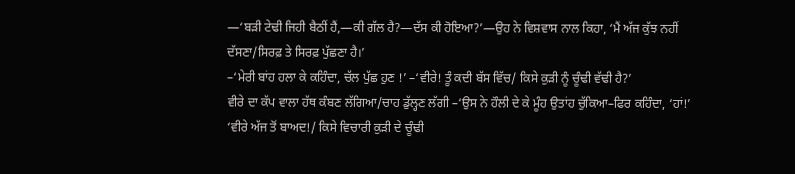—‘ਬੜੀ ਟੇਢੀ ਜਿਹੀ ਬੈਠੀਂ ਹੈਂ,—ਕੀ ਗੱਲ ਹੈ?—ਦੱਸ ਕੀ ਹੋਇਆ?’—ਉਹ ਨੇ ਵਿਸ਼ਵਾਸ ਨਾਲ ਕਿਹਾ, ‘ਮੈਂ ਅੱਜ ਕੁੱਝ ਨਹੀਂ ਦੱਸਣਾ/ਸਿਰਫ਼ ਤੇ ਸਿਰਫ਼ ਪੁੱਛਣਾ ਹੈ।’
–‘ਮੇਰੀ ਬਾਂਹ ਹਲਾ ਕੇ ਕਹਿੰਦਾ, ਚੱਲ ਪੁੱਛ ਹੁਣ !’ –‘ਵੀਰੇ! ਤੂੰ ਕਦੀ ਬੱਸ ਵਿੱਚ/ ਕਿਸੇ ਕੁੜੀ ਨੂੰ ਚੂੰਢੀ ਵੱਢੀ ਹੈ?’
ਵੀਰੇ ਦਾ ਕੱਪ ਵਾਲਾ ਹੱਥ ਕੰਬਣ ਲੱਗਿਆ/ਚਾਹ ਡੁੱਲ੍ਹਣ ਲੱਗੀ –‘ਉਸ ਨੇ ਹੌਲੀ ਦੇ ਕੇ ਮੂੰਹ ਉਤਾਂਹ ਚੁੱਕਿਆ–ਫਿਰ ਕਹਿੰਦਾ, ‘ਹਾਂ!’
‘ਵੀਰੇ ਅੱਜ ਤੋਂ ਬਾਅਦ!/ ਕਿਸੇ ਵਿਚਾਰੀ ਕੁੜੀ ਦੇ ਚੂੰਢੀ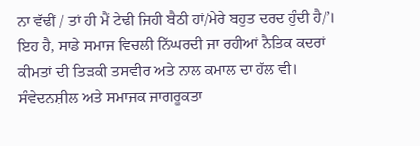ਨਾ ਵੱਢੀਂ / ਤਾਂ ਹੀ ਮੈਂ ਟੇਢੀ ਜਿਹੀ ਬੈਠੀ ਹਾਂ/ਮੇਰੇ ਬਹੁਤ ਦਰਦ ਹੁੰਦੀ ਹੈ/’।
ਇਹ ਹੈ, ਸਾਡੇ ਸਮਾਜ ਵਿਚਲੀ ਨਿੱਘਰਦੀ ਜਾ ਰਹੀਆਂ ਨੈਤਿਕ ਕਦਰਾਂ ਕੀਮਤਾਂ ਦੀ ਤਿੜਕੀ ਤਸਵੀਰ ਅਤੇ ਨਾਲ ਕਮਾਲ ਦਾ ਹੱਲ ਵੀ। ਸੰਵੇਦਨਸ਼ੀਲ ਅਤੇ ਸਮਾਜਕ ਜਾਗਰੂਕਤਾ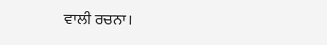ਵਾਲੀ ਰਚਨਾ।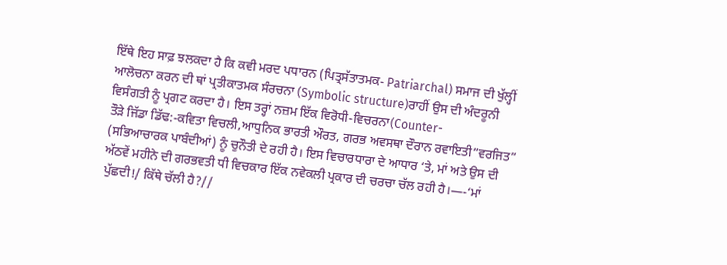ਇੱਥੇ ਇਹ ਸਾਫ਼ ਝਲਕਦਾ ਹੈ ਕਿ ਕਵੀ ਮਰਦ ਪਧਾਰਨ (ਪਿਤ੍ਰਸੱਤਾਤਮਕ- Patriarchal) ਸਮਾਜ ਦੀ ਖੁੱਲ੍ਹੀਂ ਆਲੋਚਨਾ ਕਰਨ ਦੀ ਥਾਂ ਪ੍ਰਤੀਕਾਤਮਕ ਸੰਰਚਨਾ (Symbolic structure)ਰਾਹੀਂ ਉਸ ਦੀ ਅੰਦਰੂਨੀ ਵਿਸੰਗਤੀ ਨੂੰ ਪ੍ਰਗਟ ਕਰਦਾ ਹੈ। ਇਸ ਤਰ੍ਹਾਂ ਨਜ਼ਮ ਇੱਕ ਵਿਰੋਧੀ-ਵਿਚਰਨਾ(Counter-
ਤੌੜੇ ਜਿੱਡਾ ਡਿੱਢ:-ਕਵਿਤਾ ਵਿਚਲੀ,ਆਧੁਨਿਕ ਭਾਰਤੀ ਔਰਤ, ਗਰਭ ਅਵਸਥਾ ਦੌਰਾਨ ਰਵਾਇਤੀ”ਵਰਜਿਤ”
(ਸਭਿਆਚਾਰਕ ਪਾਬੰਦੀਆਂ) ਨੂੰ ਚੁਨੌਤੀ ਦੇ ਰਹੀ ਹੈ। ਇਸ ਵਿਚਾਰਧਾਰਾ ਦੇ ਆਧਾਰ ‘ਤੇ, ਮਾਂ ਅਤੇ ਉਸ ਦੀ ਅੱਠਵੇਂ ਮਹੀਨੇ ਦੀ ਗਰਭਵਤੀ ਧੀ ਵਿਚਕਾਰ ਇੱਕ ਨਵੇਕਲੀ ਪ੍ਰਕਾਰ ਦੀ ਚਰਚਾ ਚੱਲ ਰਹੀ ਹੈ।—-‘ਮਾਂ ਪੁੱਛਦੀ!/ ਕਿੱਥੇ ਚੱਲੀ ਹੈ?//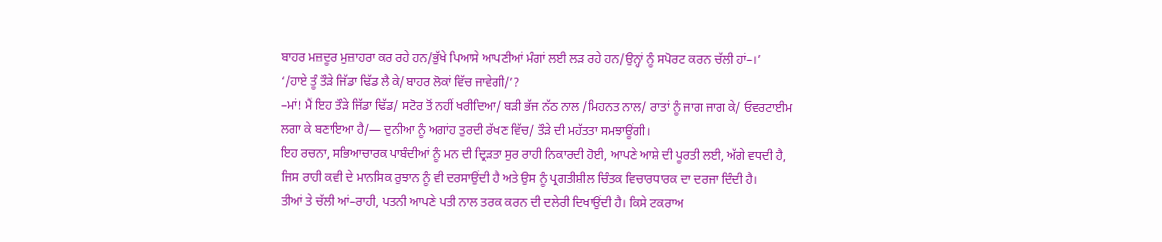ਬਾਹਰ ਮਜ਼ਦੂਰ ਮੁਜ਼ਾਹਰਾ ਕਰ ਰਹੇ ਹਨ/ਭੁੱਖੇ ਪਿਆਸੇ ਆਪਣੀਆਂ ਮੰਗਾਂ ਲਈ ਲੜ ਰਹੇ ਹਨ/ਉਨ੍ਹਾਂ ਨੂੰ ਸਪੋਰਟ ਕਰਨ ਚੱਲੀ ਹਾਂ–।’
‘/ਹਾਏ ਤੂੰ ਤੌੜੇ ਜਿੱਡਾ ਢਿੱਡ ਲੈ ਕੇ/ਬਾਹਰ ਲੋਕਾਂ ਵਿੱਚ ਜਾਵੇਗੀ/’?
–ਮਾਂ! ਮੈਂ ਇਹ ਤੌੜੇ ਜਿੱਡਾ ਢਿੱਡ/ ਸਟੋਰ ਤੋਂ ਨਹੀਂ ਖਰੀਦਿਆ/ ਬੜੀ ਭੱਜ ਨੱਠ ਨਾਲ /ਮਿਹਨਤ ਨਾਲ/ ਰਾਤਾਂ ਨੂੰ ਜਾਗ ਜਾਗ ਕੇ/ ਓਵਰਟਾਈਮ ਲਗਾ ਕੇ ਬਣਾਇਆ ਹੈ/— ਦੁਨੀਆ ਨੂੰ ਅਗਾਂਹ ਤੁਰਦੀ ਰੱਖਣ ਵਿੱਚ/ ਤੌੜੇ ਦੀ ਮਹੱਤਤਾ ਸਮਝਾਊਂਗੀ।
ਇਹ ਰਚਨਾ, ਸਭਿਆਚਾਰਕ ਪਾਬੰਦੀਆਂ ਨੂੰ ਮਨ ਦੀ ਦ੍ਰਿੜਤਾ ਸੁਰ ਰਾਹੀ ਨਿਕਾਰਦੀ ਹੋਈ, ਆਪਣੇ ਆਸ਼ੇ ਦੀ ਪੂਰਤੀ ਲਈ, ਅੱਗੇ ਵਧਦੀ ਹੈ, ਜਿਸ ਰਾਹੀ ਕਵੀ ਦੇ ਮਾਨਸਿਕ ਰੁਝਾਨ ਨੂੰ ਵੀ ਦਰਸਾਉਂਦੀ ਹੈ ਅਤੇ ਉਸ ਨੂੰ ਪ੍ਰਗਤੀਸ਼ੀਲ ਚਿੰਤਕ ਵਿਚਾਰਧਾਰਕ ਦਾ ਦਰਜਾ ਦਿੰਦੀ ਹੈ।
ਤੀਆਂ ਤੇ ਚੱਲੀ ਆਂ–ਰਾਹੀ, ਪਤਨੀ ਆਪਣੇ ਪਤੀ ਨਾਲ ਤਰਕ ਕਰਨ ਦੀ ਦਲੇਰੀ ਦਿਖਾਉਂਦੀ ਹੈ। ਕਿਸੇ ਟਕਰਾਅ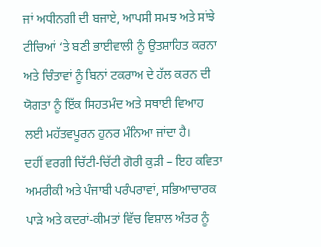ਜਾਂ ਅਧੀਨਗੀ ਦੀ ਬਜਾਏ, ਆਪਸੀ ਸਮਝ ਅਤੇ ਸਾਂਝੇ ਟੀਚਿਆਂ ‘ਤੇ ਬਣੀ ਭਾਈਵਾਲੀ ਨੂੰ ਉਤਸ਼ਾਹਿਤ ਕਰਨਾ ਅਤੇ ਚਿੰਤਾਵਾਂ ਨੂੰ ਬਿਨਾਂ ਟਕਰਾਅ ਦੇ ਹੱਲ ਕਰਨ ਦੀ ਯੋਗਤਾ ਨੂੰ ਇੱਕ ਸਿਹਤਮੰਦ ਅਤੇ ਸਥਾਈ ਵਿਆਹ ਲਈ ਮਹੱਤਵਪੂਰਨ ਹੁਨਰ ਮੰਨਿਆ ਜਾਂਦਾ ਹੈ।
ਦਹੀਂ ਵਰਗੀ ਚਿੱਟੀ-ਚਿੱਟੀ ਗੋਰੀ ਕੁੜੀ – ਇਹ ਕਵਿਤਾ ਅਮਰੀਕੀ ਅਤੇ ਪੰਜਾਬੀ ਪਰੰਪਰਾਵਾਂ, ਸਭਿਆਚਾਰਕ ਪਾੜੇ ਅਤੇ ਕਦਰਾਂ-ਕੀਮਤਾਂ ਵਿੱਚ ਵਿਸ਼ਾਲ ਅੰਤਰ ਨੂੰ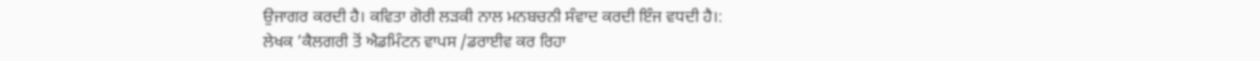ਉਜਾਗਰ ਕਰਦੀ ਹੈ। ਕਵਿਤਾ ਗੋਰੀ ਲੜਕੀ ਨਾਲ ਮਨਬਚਨੀ ਸੰਵਾਦ ਕਰਦੀ ਇੰਜ ਵਧਦੀ ਹੈ।:
ਲੇਖਕ ’ਕੈਲਗਰੀ ਤੋਂ ਐਡਮਿੰਟਨ ਵਾਪਸ /ਡਰਾਈਵ ਕਰ ਰਿਹਾ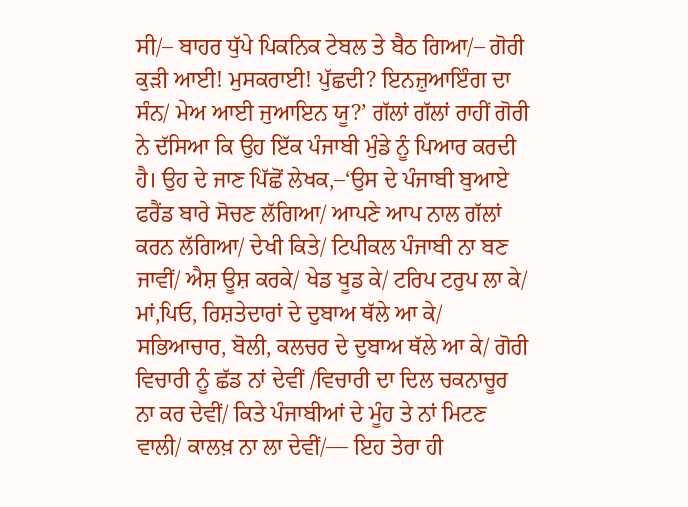ਸੀ/– ਬਾਹਰ ਧੁੱਪੇ ਪਿਕਨਿਕ ਟੇਬਲ ਤੇ ਬੈਠ ਗਿਆ/– ਗੋਰੀ ਕੁੜੀ ਆਈ! ਮੁਸਕਰਾਈ! ਪੁੱਛਦੀ? ਇਨਜ਼ੁਆਇੰਗ ਦਾ ਸੰਨ/ ਮੇਅ ਆਈ ਜੁਆਇਨ ਯੂ?’ ਗੱਲਾਂ ਗੱਲਾਂ ਰਾਹੀਂ ਗੋਰੀ ਨੇ ਦੱਸਿਆ ਕਿ ਉਹ ਇੱਕ ਪੰਜਾਬੀ ਮੁੰਡੇ ਨੂੰ ਪਿਆਰ ਕਰਦੀ ਹੈ। ਉਹ ਦੇ ਜਾਣ ਪਿੱਛੋਂ ਲੇਖਕ,–‘ਉਸ ਦੇ ਪੰਜਾਬੀ ਬੁਆਏ ਫਰੈਂਡ ਬਾਰੇ ਸੋਚਣ ਲੱਗਿਆ/ ਆਪਣੇ ਆਪ ਨਾਲ ਗੱਲਾਂ ਕਰਨ ਲੱਗਿਆ/ ਦੇਖੀ ਕਿਤੇ/ ਟਿਪੀਕਲ ਪੰਜਾਬੀ ਨਾ ਬਣ ਜਾਵੀਂ/ ਐਸ਼ ਊਸ਼ ਕਰਕੇ/ ਖੇਡ ਖੂਡ ਕੇ/ ਟਰਿਪ ਟਰੁਪ ਲਾ ਕੇ/ ਮਾਂ,ਪਿਓ, ਰਿਸ਼ਤੇਦਾਰਾਂ ਦੇ ਦੁਬਾਅ ਥੱਲੇ ਆ ਕੇ/ ਸਭਿਆਚਾਰ, ਬੋਲੀ, ਕਲਚਰ ਦੇ ਦੁਬਾਅ ਥੱਲੇ ਆ ਕੇ/ ਗੋਰੀ ਵਿਚਾਰੀ ਨੂੰ ਛੱਡ ਨਾਂ ਦੇਵੀਂ /ਵਿਚਾਰੀ ਦਾ ਦਿਲ ਚਕਨਾਚੂਰ ਨਾ ਕਰ ਦੇਵੀਂ/ ਕਿਤੇ ਪੰਜਾਬੀਆਂ ਦੇ ਮੂੰਹ ਤੇ ਨਾਂ ਮਿਟਣ ਵਾਲੀ/ ਕਾਲਖ਼ ਨਾ ਲਾ ਦੇਵੀਂ/— ਇਹ ਤੇਰਾ ਹੀ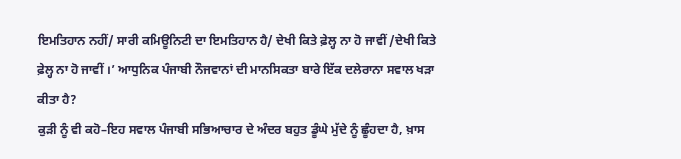ਇਮਤਿਹਾਨ ਨਹੀਂ/ ਸਾਰੀ ਕਮਿਊਨਿਟੀ ਦਾ ਇਮਤਿਹਾਨ ਹੈ/ ਦੇਖੀ ਕਿਤੇ ਫ਼ੇਲ੍ਹ ਨਾ ਹੋ ਜਾਵੀਂ /ਦੇਖੀ ਕਿਤੇ ਫ਼ੇਲ੍ਹ ਨਾ ਹੋ ਜਾਵੀਂ ।’ ਆਧੁਨਿਕ ਪੰਜਾਬੀ ਨੌਜਵਾਨਾਂ ਦੀ ਮਾਨਸਿਕਤਾ ਬਾਰੇ ਇੱਕ ਦਲੇਰਾਨਾ ਸਵਾਲ ਖੜਾ ਕੀਤਾ ਹੈ?
ਕੁੜੀ ਨੂੰ ਵੀ ਕਹੋ–ਇਹ ਸਵਾਲ ਪੰਜਾਬੀ ਸਭਿਆਚਾਰ ਦੇ ਅੰਦਰ ਬਹੁਤ ਡੂੰਘੇ ਮੁੱਦੇ ਨੂੰ ਛੂੰਹਦਾ ਹੈ, ਖ਼ਾਸ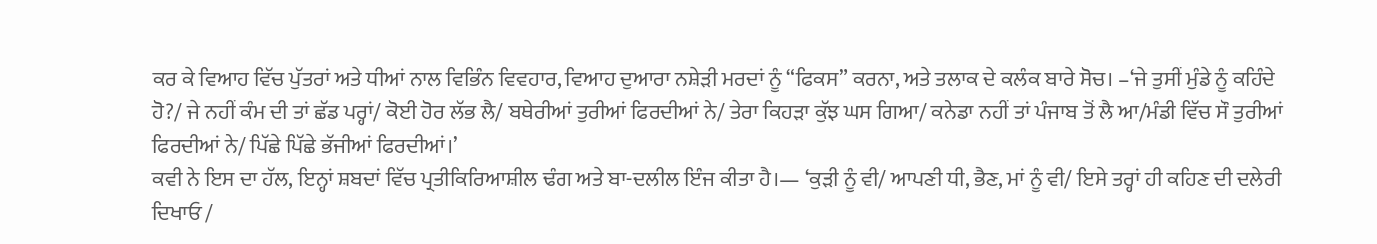ਕਰ ਕੇ ਵਿਆਹ ਵਿੱਚ ਪੁੱਤਰਾਂ ਅਤੇ ਧੀਆਂ ਨਾਲ ਵਿਭਿੰਨ ਵਿਵਹਾਰ, ਵਿਆਹ ਦੁਆਰਾ ਨਸ਼ੇੜੀ ਮਰਦਾਂ ਨੂੰ “ਫਿਕਸ” ਕਰਨਾ, ਅਤੇ ਤਲਾਕ ਦੇ ਕਲੰਕ ਬਾਰੇ ਸੋਚ। –‘ਜੇ ਤੁਸੀਂ ਮੁੰਡੇ ਨੂੰ ਕਹਿੰਦੇ ਹੋ?/ ਜੇ ਨਹੀਂ ਕੰਮ ਦੀ ਤਾਂ ਛੱਡ ਪਰ੍ਹਾਂ/ ਕੋਈ ਹੋਰ ਲੱਭ ਲੈ/ ਬਥੇਰੀਆਂ ਤੁਰੀਆਂ ਫਿਰਦੀਆਂ ਨੇ/ ਤੇਰਾ ਕਿਹੜਾ ਕੁੱਝ ਘਸ ਗਿਆ/ ਕਨੇਡਾ ਨਹੀਂ ਤਾਂ ਪੰਜਾਬ ਤੋਂ ਲੈ ਆ/ਮੰਡੀ ਵਿੱਚ ਸੌ ਤੁਰੀਆਂ ਫਿਰਦੀਆਂ ਨੇ/ ਪਿੱਛੇ ਪਿੱਛੇ ਭੱਜੀਆਂ ਫਿਰਦੀਆਂ।’
ਕਵੀ ਨੇ ਇਸ ਦਾ ਹੱਲ, ਇਨ੍ਹਾਂ ਸ਼ਬਦਾਂ ਵਿੱਚ ਪ੍ਰਤੀਕਿਰਿਆਸ਼ੀਲ ਢੰਗ ਅਤੇ ਬਾ-ਦਲੀਲ ਇੰਜ ਕੀਤਾ ਹੈ।— ‘ਕੁੜੀ ਨੂੰ ਵੀ/ ਆਪਣੀ ਧੀ, ਭੈਣ, ਮਾਂ ਨੂੰ ਵੀ/ ਇਸੇ ਤਰ੍ਹਾਂ ਹੀ ਕਹਿਣ ਦੀ ਦਲੇਰੀ ਦਿਖਾਓ /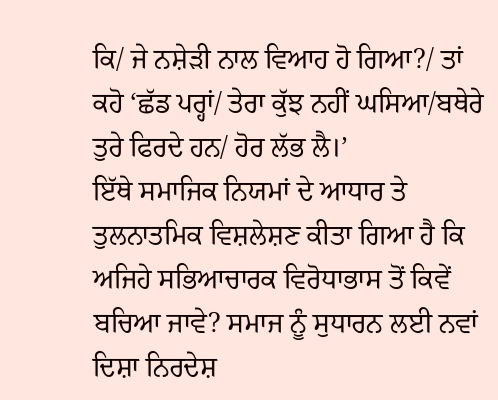ਕਿ/ ਜੇ ਨਸ਼ੇੜੀ ਨਾਲ ਵਿਆਹ ਹੋ ਗਿਆ?/ ਤਾਂ ਕਹੋ ‘ਛੱਡ ਪਰ੍ਹਾਂ/ ਤੇਰਾ ਕੁੱਝ ਨਹੀਂ ਘਸਿਆ/ਬਥੇਰੇ ਤੁਰੇ ਫਿਰਦੇ ਹਨ/ ਹੋਰ ਲੱਭ ਲੈ।’
ਇੱਥੇ ਸਮਾਜਿਕ ਨਿਯਮਾਂ ਦੇ ਆਧਾਰ ਤੇ ਤੁਲਨਾਤਮਿਕ ਵਿਸ਼ਲੇਸ਼ਣ ਕੀਤਾ ਗਿਆ ਹੈ ਕਿ ਅਜਿਹੇ ਸਭਿਆਚਾਰਕ ਵਿਰੋਧਾਭਾਸ ਤੋਂ ਕਿਵੇਂ ਬਚਿਆ ਜਾਵੇ? ਸਮਾਜ ਨੂੰ ਸੁਧਾਰਨ ਲਈ ਨਵਾਂ ਦਿਸ਼ਾ ਨਿਰਦੇਸ਼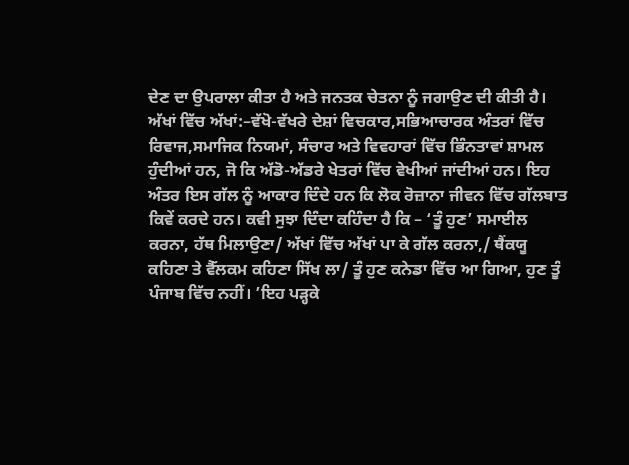ਦੇਣ ਦਾ ਉਪਰਾਲਾ ਕੀਤਾ ਹੈ ਅਤੇ ਜਨਤਕ ਚੇਤਨਾ ਨੂੰ ਜਗਾਉਣ ਦੀ ਕੀਤੀ ਹੈ।
ਅੱਖਾਂ ਵਿੱਚ ਅੱਖਾਂ:–ਵੱਖੋ-ਵੱਖਰੇ ਦੇਸ਼ਾਂ ਵਿਚਕਾਰ,ਸਭਿਆਚਾਰਕ ਅੰਤਰਾਂ ਵਿੱਚ ਰਿਵਾਜ,ਸਮਾਜਿਕ ਨਿਯਮਾਂ, ਸੰਚਾਰ ਅਤੇ ਵਿਵਹਾਰਾਂ ਵਿੱਚ ਭਿੰਨਤਾਵਾਂ ਸ਼ਾਮਲ ਹੁੰਦੀਆਂ ਹਨ, ਜੋ ਕਿ ਅੱਡੋ-ਅੱਡਰੇ ਖੇਤਰਾਂ ਵਿੱਚ ਵੇਖੀਆਂ ਜਾਂਦੀਆਂ ਹਨ। ਇਹ ਅੰਤਰ ਇਸ ਗੱਲ ਨੂੰ ਆਕਾਰ ਦਿੰਦੇ ਹਨ ਕਿ ਲੋਕ ਰੋਜ਼ਾਨਾ ਜੀਵਨ ਵਿੱਚ ਗੱਲਬਾਤ ਕਿਵੇਂ ਕਰਦੇ ਹਨ। ਕਵੀ ਸੁਝਾ ਦਿੰਦਾ ਕਹਿੰਦਾ ਹੈ ਕਿ – ‘ਤੂੰ ਹੁਣ’ ਸਮਾਈਲ ਕਰਨਾ, ਹੱਥ ਮਿਲਾਉਣਾ/ ਅੱਖਾਂ ਵਿੱਚ ਅੱਖਾਂ ਪਾ ਕੇ ਗੱਲ ਕਰਨਾ,/ ਥੈਂਕਯੂ ਕਹਿਣਾ ਤੇ ਵੈੱਲਕਮ ਕਹਿਣਾ ਸਿੱਖ ਲਾ/ ਤੂੰ ਹੁਣ ਕਨੇਡਾ ਵਿੱਚ ਆ ਗਿਆ, ਹੁਣ ਤੂੰ ਪੰਜਾਬ ਵਿੱਚ ਨਹੀਂ। ’ਇਹ ਪੜ੍ਹਕੇ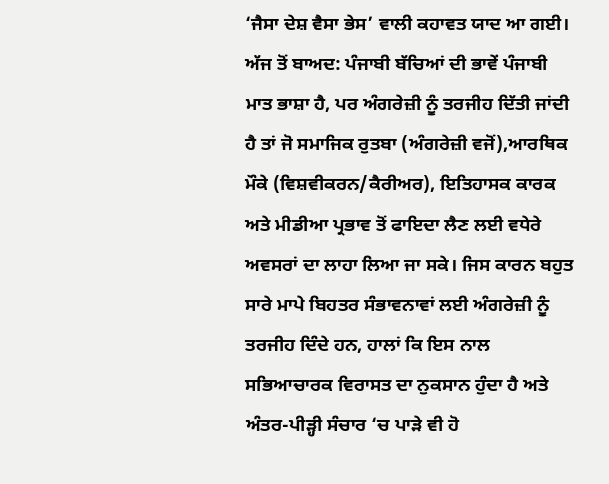‘ਜੈਸਾ ਦੇਸ਼ ਵੈਸਾ ਭੇਸ’ ਵਾਲੀ ਕਹਾਵਤ ਯਾਦ ਆ ਗਈ।
ਅੱਜ ਤੋਂ ਬਾਅਦ: ਪੰਜਾਬੀ ਬੱਚਿਆਂ ਦੀ ਭਾਵੇਂ ਪੰਜਾਬੀ ਮਾਤ ਭਾਸ਼ਾ ਹੈ, ਪਰ ਅੰਗਰੇਜ਼ੀ ਨੂੰ ਤਰਜੀਹ ਦਿੱਤੀ ਜਾਂਦੀ ਹੈ ਤਾਂ ਜੋ ਸਮਾਜਿਕ ਰੁਤਬਾ (ਅੰਗਰੇਜ਼ੀ ਵਜੋਂ),ਆਰਥਿਕ ਮੌਕੇ (ਵਿਸ਼ਵੀਕਰਨ/ਕੈਰੀਅਰ), ਇਤਿਹਾਸਕ ਕਾਰਕ ਅਤੇ ਮੀਡੀਆ ਪ੍ਰਭਾਵ ਤੋਂ ਫਾਇਦਾ ਲੈਣ ਲਈ ਵਧੇਰੇ ਅਵਸਰਾਂ ਦਾ ਲਾਹਾ ਲਿਆ ਜਾ ਸਕੇ। ਜਿਸ ਕਾਰਨ ਬਹੁਤ ਸਾਰੇ ਮਾਪੇ ਬਿਹਤਰ ਸੰਭਾਵਨਾਵਾਂ ਲਈ ਅੰਗਰੇਜ਼ੀ ਨੂੰ ਤਰਜੀਹ ਦਿੰਦੇ ਹਨ, ਹਾਲਾਂ ਕਿ ਇਸ ਨਾਲ ਸਭਿਆਚਾਰਕ ਵਿਰਾਸਤ ਦਾ ਨੁਕਸਾਨ ਹੁੰਦਾ ਹੈ ਅਤੇ ਅੰਤਰ-ਪੀੜ੍ਹੀ ਸੰਚਾਰ ‘ਚ ਪਾੜੇ ਵੀ ਹੋ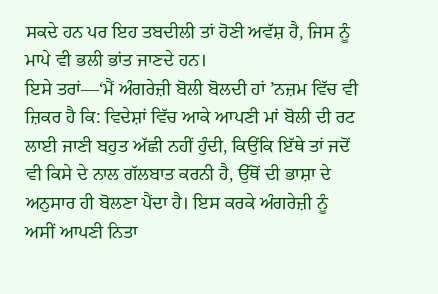ਸਕਦੇ ਹਨ ਪਰ ਇਹ ਤਬਦੀਲੀ ਤਾਂ ਹੋਣੀ ਅਵੱਸ਼ ਹੈ, ਜਿਸ ਨੂੰ ਮਾਪੇ ਵੀ ਭਲੀ ਭਾਂਤ ਜਾਣਦੇ ਹਨ।
ਇਸੇ ਤਰਾਂ—‘ਮੈਂ ਅੰਗਰੇਜ਼ੀ ਬੋਲੀ ਬੋਲਦੀ ਹਾਂ ’ਨਜ਼ਮ ਵਿੱਚ ਵੀ ਜ਼ਿਕਰ ਹੈ ਕਿ: ਵਿਦੇਸ਼ਾਂ ਵਿੱਚ ਆਕੇ ਆਪਣੀ ਮਾਂ ਬੋਲੀ ਦੀ ਰਟ ਲਾਈ ਜਾਣੀ ਬਹੁਤ ਅੱਛੀ ਨਹੀਂ ਹੁੰਦੀ, ਕਿਉਂਕਿ ਇੱਥੇ ਤਾਂ ਜਦੋਂ ਵੀ ਕਿਸੇ ਦੇ ਨਾਲ ਗੱਲਬਾਤ ਕਰਨੀ ਹੈ, ਉੱਥੋਂ ਦੀ ਭਾਸ਼ਾ ਦੇ ਅਨੁਸਾਰ ਹੀ ਬੋਲਣਾ ਪੈਂਦਾ ਹੈ। ਇਸ ਕਰਕੇ ਅੰਗਰੇਜ਼ੀ ਨੂੰ ਅਸੀਂ ਆਪਣੀ ਨਿਤਾ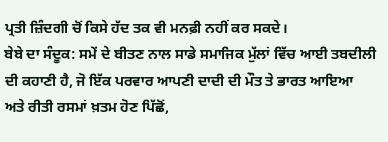ਪ੍ਰਤੀ ਜ਼ਿੰਦਗੀ ਚੋਂ ਕਿਸੇ ਹੱਦ ਤਕ ਵੀ ਮਨਫ਼ੀ ਨਹੀਂ ਕਰ ਸਕਦੇ।
ਬੇਬੇ ਦਾ ਸੰਦੂਕ: ਸਮੇਂ ਦੇ ਬੀਤਣ ਨਾਲ ਸਾਡੇ ਸਮਾਜਿਕ ਮੁੱਲਾਂ ਵਿੱਚ ਆਈ ਤਬਦੀਲੀ ਦੀ ਕਹਾਣੀ ਹੈ, ਜੋ ਇੱਕ ਪਰਵਾਰ ਆਪਣੀ ਦਾਦੀ ਦੀ ਮੌਤ ਤੇ ਭਾਰਤ ਆਇਆ ਅਤੇ ਰੀਤੀ ਰਸਮਾਂ ਖ਼ਤਮ ਹੋਣ ਪਿੱਛੋਂ,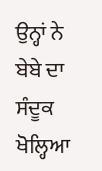ਉਨ੍ਹਾਂ ਨੇ ਬੇਬੇ ਦਾ ਸੰਦੂਕ ਖੋਲ੍ਹਿਆ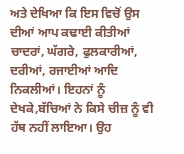ਅਤੇ ਦੇਖਿਆ ਕਿ ਇਸ ਵਿਚੋਂ ਉਸ ਦੀਆਂ ਆਪ ਕਢਾਈ ਕੀਤੀਆਂ ਚਾਦਰਾਂ, ਘੱਗਰੇ, ਫੁਲਕਾਰੀਆਂ, ਦਰੀਆਂ, ਰਜਾਈਆਂ ਆਦਿ ਨਿਕਲੀਆਂ। ਇਹਨਾਂ ਨੂੰ ਦੇਖਕੇ,ਬੱਚਿਆਂ ਨੇ ਕਿਸੇ ਚੀਜ਼ ਨੂੰ ਵੀ ਹੱਥ ਨਹੀਂ ਲਾਇਆ। ਉਹ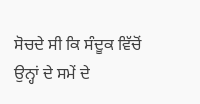ਸੋਚਦੇ ਸੀ ਕਿ ਸੰਦੂਕ ਵਿੱਚੋਂ ਉਨ੍ਹਾਂ ਦੇ ਸਮੇਂ ਦੇ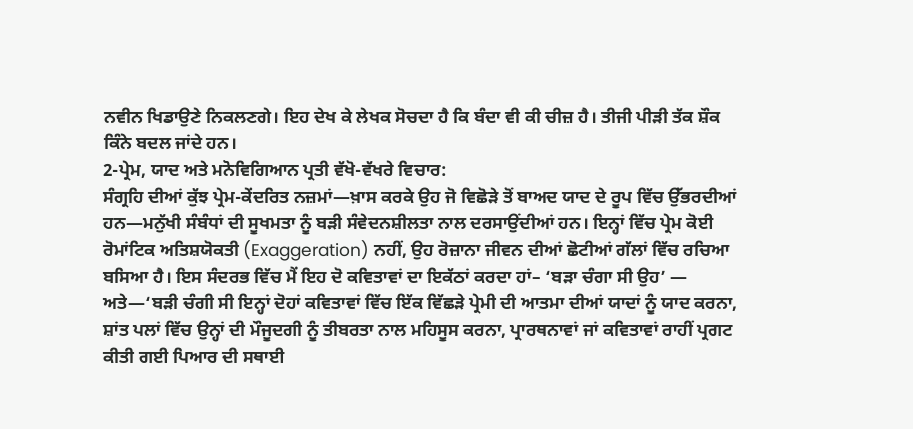ਨਵੀਨ ਖਿਡਾਉਣੇ ਨਿਕਲਣਗੇ। ਇਹ ਦੇਖ ਕੇ ਲੇਖਕ ਸੋਚਦਾ ਹੈ ਕਿ ਬੰਦਾ ਵੀ ਕੀ ਚੀਜ਼ ਹੈ। ਤੀਜੀ ਪੀੜੀ ਤੱਕ ਸ਼ੌਕ ਕਿੰਨੇ ਬਦਲ ਜਾਂਦੇ ਹਨ।
2-ਪ੍ਰੇਮ, ਯਾਦ ਅਤੇ ਮਨੋਵਿਗਿਆਨ ਪ੍ਰਤੀ ਵੱਖੋ-ਵੱਖਰੇ ਵਿਚਾਰ:
ਸੰਗ੍ਰਹਿ ਦੀਆਂ ਕੁੱਝ ਪ੍ਰੇਮ-ਕੇਂਦਰਿਤ ਨਜ਼ਮਾਂ—ਖ਼ਾਸ ਕਰਕੇ ਉਹ ਜੋ ਵਿਛੋੜੇ ਤੋਂ ਬਾਅਦ ਯਾਦ ਦੇ ਰੂਪ ਵਿੱਚ ਉੱਭਰਦੀਆਂ ਹਨ—ਮਨੁੱਖੀ ਸੰਬੰਧਾਂ ਦੀ ਸੂਖਮਤਾ ਨੂੰ ਬੜੀ ਸੰਵੇਦਨਸ਼ੀਲਤਾ ਨਾਲ ਦਰਸਾਉਂਦੀਆਂ ਹਨ। ਇਨ੍ਹਾਂ ਵਿੱਚ ਪ੍ਰੇਮ ਕੋਈ ਰੋਮਾਂਟਿਕ ਅਤਿਸ਼ਯੋਕਤੀ (Exaggeration) ਨਹੀਂ, ਉਹ ਰੋਜ਼ਾਨਾ ਜੀਵਨ ਦੀਆਂ ਛੋਟੀਆਂ ਗੱਲਾਂ ਵਿੱਚ ਰਚਿਆ ਬਸਿਆ ਹੈ। ਇਸ ਸੰਦਰਭ ਵਿੱਚ ਮੈਂ ਇਹ ਦੋ ਕਵਿਤਾਵਾਂ ਦਾ ਇਕੱਠਾਂ ਕਰਦਾ ਹਾਂ– ‘ਬੜਾ ਚੰਗਾ ਸੀ ਉਹ’ — ਅਤੇ—‘ਬੜੀ ਚੰਗੀ ਸੀ ਇਨ੍ਹਾਂ ਦੋਹਾਂ ਕਵਿਤਾਵਾਂ ਵਿੱਚ ਇੱਕ ਵਿੱਛੜੇ ਪ੍ਰੇਮੀ ਦੀ ਆਤਮਾ ਦੀਆਂ ਯਾਦਾਂ ਨੂੰ ਯਾਦ ਕਰਨਾ, ਸ਼ਾਂਤ ਪਲਾਂ ਵਿੱਚ ਉਨ੍ਹਾਂ ਦੀ ਮੌਜੂਦਗੀ ਨੂੰ ਤੀਬਰਤਾ ਨਾਲ ਮਹਿਸੂਸ ਕਰਨਾ, ਪ੍ਰਾਰਥਨਾਵਾਂ ਜਾਂ ਕਵਿਤਾਵਾਂ ਰਾਹੀਂ ਪ੍ਰਗਟ ਕੀਤੀ ਗਈ ਪਿਆਰ ਦੀ ਸਥਾਈ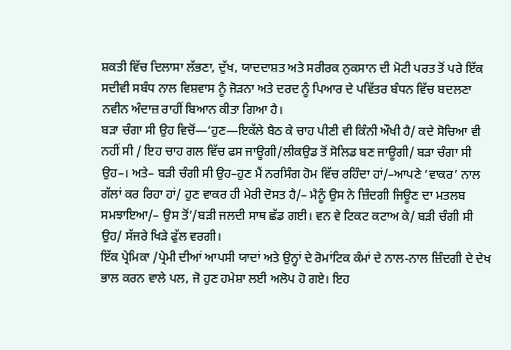ਸ਼ਕਤੀ ਵਿੱਚ ਦਿਲਾਸਾ ਲੱਭਣਾ, ਦੁੱਖ, ਯਾਦਦਾਸ਼ਤ ਅਤੇ ਸਰੀਰਕ ਨੁਕਸਾਨ ਦੀ ਮੋਟੀ ਪਰਤ ਤੋਂ ਪਰੇ ਇੱਕ ਸਦੀਵੀ ਸਬੰਧ ਨਾਲ ਵਿਸ਼ਵਾਸ ਨੂੰ ਜੋੜਨਾ ਅਤੇ ਦਰਦ ਨੂੰ ਪਿਆਰ ਦੇ ਪਵਿੱਤਰ ਬੰਧਨ ਵਿੱਚ ਬਦਲਣਾ ਨਵੀਨ ਅੰਦਾਜ਼ ਰਾਹੀਂ ਬਿਆਨ ਕੀਤਾ ਗਿਆ ਹੈ।
ਬੜਾ ਚੰਗਾ ਸੀ ਉਹ ਵਿਚੋਂ—‘ਹੁਣ—ਇਕੱਲੇ ਬੈਠ ਕੇ ਚਾਹ ਪੀਣੀ ਵੀ ਕਿੰਨੀ ਔਖੀ ਹੈ/ ਕਦੇ ਸੋਚਿਆ ਵੀ ਨਹੀਂ ਸੀ / ਇਹ ਚਾਹ ਗਲ ਵਿੱਚ ਫਸ ਜਾਊਗੀ/ਲੀਕਉਡ ਤੋਂ ਸੋਲਿਡ ਬਣ ਜਾਊਗੀ/ ਬੜਾ ਚੰਗਾ ਸੀ ਉਹ–। ਅਤੇ– ਬੜੀ ਚੰਗੀ ਸੀ ਉਹ–ਹੁਣ ਮੈਂ ਨਰਸਿੰਗ ਹੋਮ ਵਿੱਚ ਰਹਿੰਦਾ ਹਾਂ/–ਆਪਣੇ ‘ਵਾਕਰ’ ਨਾਲ ਗੱਲਾਂ ਕਰ ਰਿਹਾ ਹਾਂ/ ਹੁਣ ਵਾਕਰ ਹੀ ਮੇਰੀ ਦੋਸਤ ਹੈ/– ਮੈਨੂੰ ਉਸ ਨੇ ਜ਼ਿੰਦਗੀ ਜਿਊਣ ਦਾ ਮਤਲਬ ਸਮਝਾਇਆ/– ਉਸ ਤੋਂ’/ਬੜੀ ਜਲਦੀ ਸਾਥ ਛੱਡ ਗਈ। ਵਨ ਵੇ ਟਿਕਟ ਕਟਾਅ ਕੇ/ ਬੜੀ ਚੰਗੀ ਸੀ ਉਹ/ ਸੱਜਰੇ ਖਿੜੇ ਫੁੱਲ ਵਰਗੀ।
ਇੱਕ ਪ੍ਰੇਮਿਕਾ /ਪ੍ਰੇਮੀ ਦੀਆਂ ਆਪਸੀ ਯਾਦਾਂ ਅਤੇ ਉਨ੍ਹਾਂ ਦੇ ਰੋਮਾਂਟਿਕ ਕੰਮਾਂ ਦੇ ਨਾਲ-ਨਾਲ ਜ਼ਿੰਦਗੀ ਦੇ ਦੇਖ ਭਾਲ ਕਰਨ ਵਾਲੇ ਪਲ, ਜੋ ਹੁਣ ਹਮੇਸ਼ਾ ਲਈ ਅਲੋਪ ਹੋ ਗਏ। ਇਹ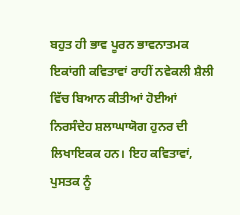ਬਹੁਤ ਹੀ ਭਾਵ ਪੂਰਨ ਭਾਵਨਾਤਮਕ ਇਕਾਂਗੀ ਕਵਿਤਾਵਾਂ ਰਾਹੀਂ ਨਵੇਕਲੀ ਸ਼ੈਲੀ ਵਿੱਚ ਬਿਆਨ ਕੀਤੀਆਂ ਹੋਈਆਂ ਨਿਰਸੰਦੇਹ ਸ਼ਲਾਘਾਯੋਗ ਹੁਨਰ ਦੀ ਲਿਖਾਇਕਕ ਹਨ। ਇਹ ਕਵਿਤਾਵਾਂ, ਪੁਸਤਕ ਨੂੰ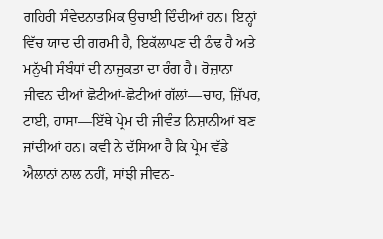ਗਹਿਰੀ ਸੰਵੇਦਨਾਤਮਿਕ ਉਚਾਈ ਦਿੰਦੀਆਂ ਹਨ। ਇਨ੍ਹਾਂ ਵਿੱਚ ਯਾਦ ਦੀ ਗਰਮੀ ਹੈ, ਇਕੱਲਾਪਣ ਦੀ ਠੰਢ ਹੈ ਅਤੇ ਮਨੁੱਖੀ ਸੰਬੰਧਾਂ ਦੀ ਨਾਜੁਕਤਾ ਦਾ ਰੰਗ ਹੈ। ਰੋਜ਼ਾਨਾ ਜੀਵਨ ਦੀਆਂ ਛੋਟੀਆਂ-ਛੋਟੀਆਂ ਗੱਲਾਂ—ਚਾਹ, ਜ਼ਿੱਪਰ, ਟਾਈ, ਹਾਸਾ—ਇੱਥੇ ਪ੍ਰੇਮ ਦੀ ਜੀਵੰਤ ਨਿਸ਼ਾਨੀਆਂ ਬਣ ਜਾਂਦੀਆਂ ਹਨ। ਕਵੀ ਨੇ ਦੱਸਿਆ ਹੈ ਕਿ ਪ੍ਰੇਮ ਵੱਡੇ ਐਲਾਨਾਂ ਨਾਲ ਨਹੀਂ, ਸਾਂਝੀ ਜੀਵਨ-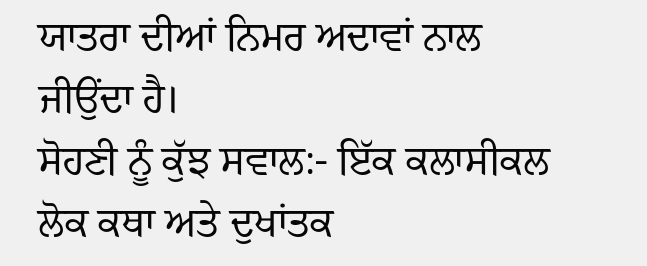ਯਾਤਰਾ ਦੀਆਂ ਨਿਮਰ ਅਦਾਵਾਂ ਨਾਲ ਜੀਉਂਦਾ ਹੈ।
ਸੋਹਣੀ ਨੂੰ ਕੁੱਝ ਸਵਾਲ:- ਇੱਕ ਕਲਾਸੀਕਲ ਲੋਕ ਕਥਾ ਅਤੇ ਦੁਖਾਂਤਕ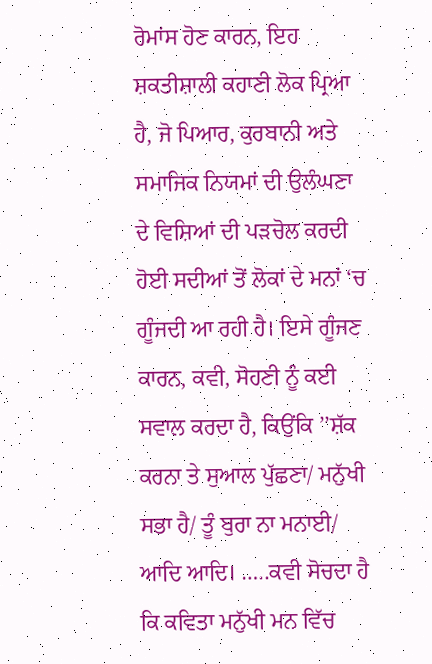ਰੋਮਾਂਸ ਹੋਣ ਕਾਰਨ, ਇਹ ਸ਼ਕਤੀਸ਼ਾਲੀ ਕਹਾਣੀ ਲੋਕ ਪ੍ਰਿਆ ਹੈ, ਜੋ ਪਿਆਰ, ਕੁਰਬਾਨੀ ਅਤੇ ਸਮਾਜਿਕ ਨਿਯਮਾਂ ਦੀ ਉਲੰਘਣਾ ਦੇ ਵਿਸ਼ਿਆਂ ਦੀ ਪੜਚੋਲ ਕਰਦੀ ਹੋਈ ਸਦੀਆਂ ਤੋਂ ਲੋਕਾਂ ਦੇ ਮਨਾਂ ‘ਚ ਗੂੰਜਦੀ ਆ ਰਹੀ ਹੈ। ਇਸੇ ਗੂੰਜਣ ਕਾਰਨ, ਕਵੀ, ਸੋਹਣੀ ਨੂੰ ਕਈ ਸਵਾਲ ਕਰਦਾ ਹੈ, ਕਿਉਂਕਿ ’’ਸ਼ੱਕ ਕਰਨਾ ਤੇ ਸੁਆਲ ਪੁੱਛਣਾ/ ਮਨੁੱਖੀ ਸਭਾ ਹੈ/ ਤੂੰ ਬੁਰਾ ਨਾ ਮਨਾਈ/ ਆਦਿ ਆਦਿ। …..ਕਵੀ ਸੋਚਦਾ ਹੈ ਕਿ ਕਵਿਤਾ ਮਨੁੱਖੀ ਮਨ ਵਿੱਚ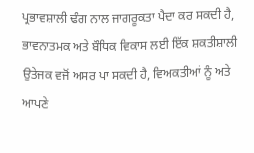ਪ੍ਰਭਾਵਸ਼ਾਲੀ ਢੰਗ ਨਾਲ ਜਾਗਰੂਕਤਾ ਪੈਦਾ ਕਰ ਸਕਦੀ ਹੈ, ਭਾਵਨਾਤਮਕ ਅਤੇ ਬੌਧਿਕ ਵਿਕਾਸ ਲਈ ਇੱਕ ਸ਼ਕਤੀਸ਼ਾਲੀ ਉਤੇਜਕ ਵਜੋਂ ਅਸਰ ਪਾ ਸਕਦੀ ਹੈ, ਵਿਅਕਤੀਆਂ ਨੂੰ ਅਤੇ ਆਪਣੇ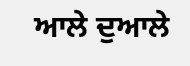ਆਲੇ ਦੁਆਲੇ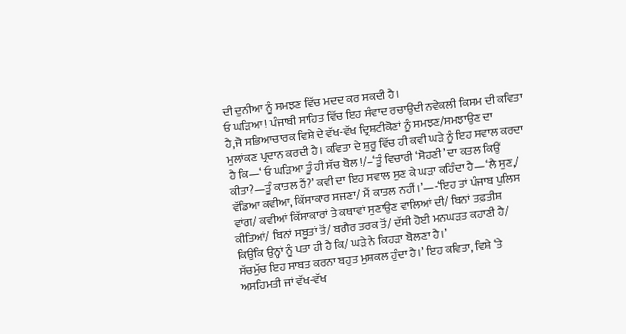ਦੀ ਦੁਨੀਆ ਨੂੰ ਸਮਝਣ ਵਿੱਚ ਮਦਦ ਕਰ ਸਕਦੀ ਹੈ।
ਓ ਘੜਿਆ ! ਪੰਜਾਬੀ ਸਾਹਿਤ ਵਿੱਚ ਇਹ ਸੰਵਾਦ ਰਚਾਉਂਦੀ ਨਵੇਕਲੀ ਕਿਸਮ ਦੀ ਕਵਿਤਾ ਹੈ,ਜੋ ਸਭਿਆਚਾਰਕ ਵਿਸ਼ੇ ਦੇ ਵੱਖ-ਵੱਖ ਦ੍ਰਿਸ਼ਟੀਕੋਣਾਂ ਨੂੰ ਸਮਝਣ/ਸਮਝਾਉਣ ਦਾ ਮੁਲਾਂਕਣ ਪ੍ਰਦਾਨ ਕਰਦੀ ਹੈ। ਕਵਿਤਾ ਦੇ ਸ਼ੁਰੂ ਵਿੱਚ ਹੀ ਕਵੀ ਘੜੇ ਨੂੰ ਇਹ ਸਵਾਲ ਕਰਦਾ ਹੈ ਕਿ—‘ ਓ ਘੜਿਆ ਤੂੰ ਹੀ ਸੱਚ ਬੋਲ !/–‘ਤੂੰ ਵਿਚਾਰੀ ‘ਸੋਹਣੀ’ ਦਾ ਕਤਲ ਕਿਉਂ ਕੀਤਾ?—ਤੂੰ ਕਾਤਲ ਹੈਂ?’ ਕਵੀ ਦਾ ਇਹ ਸਵਾਲ ਸੁਣ ਕੇ ਘੜਾ ਕਹਿੰਦਾ ਹੈ—‘ਲੈ ਸੁਣ,/ ਵੱਡਿਆ ਕਵੀਆ, ਕਿੱਸਾਕਾਰ ਸਜਣਾ/ ਮੈਂ ਕਾਤਲ ਨਹੀਂ।’—-‘ਇਹ ਤਾਂ ਪੰਜਾਬ ਪੁਲਿਸ ਵਾਂਗ/ ਕਵੀਆਂ ਕਿੱਸਾਕਾਰਾਂ ਤੇ ਕਥਾਵਾਂ ਸੁਣਾਉਣ ਵਾਲਿਆਂ ਦੀ/ ਬਿਨਾਂ ਤਫ਼ਤੀਸ਼ ਕੀਤਿਆਂ/ ਬਿਨਾਂ ਸਬੂਤਾਂ ਤੋਂ/ ਬਗੈਰ ਤਰਕ ਤੋਂ/ ਦੱਸੀ ਹੋਈ ਮਨਘੜਤ ਕਹਾਣੀ ਹੈ/ ਕਿਉਂਕਿ ਉਨ੍ਹਾਂ ਨੂੰ ਪਤਾ ਹੀ ਹੈ ਕਿ/ ਘੜੇ ਨੇ ਕਿਹੜਾ ਬੋਲਣਾ ਹੈ।’
ਸੱਚਮੁੱਚ ਇਹ ਸਾਬਤ ਕਰਨਾ ਬਹੁਤ ਮੁਸ਼ਕਲ ਹੁੰਦਾ ਹੈ।’ ਇਹ ਕਵਿਤਾ, ਵਿਸ਼ੇ ‘ਤੇ ਅਸਹਿਮਤੀ ਜਾਂ ਵੱਖ-ਵੱਖ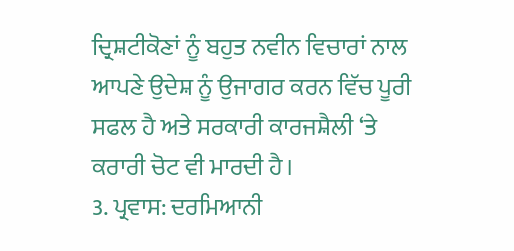ਦ੍ਰਿਸ਼ਟੀਕੋਣਾਂ ਨੂੰ ਬਹੁਤ ਨਵੀਨ ਵਿਚਾਰਾਂ ਨਾਲ ਆਪਣੇ ਉਦੇਸ਼ ਨੂੰ ਉਜਾਗਰ ਕਰਨ ਵਿੱਚ ਪੂਰੀ ਸਫਲ ਹੈ ਅਤੇ ਸਰਕਾਰੀ ਕਾਰਜਸ਼ੈਲੀ ‘ਤੇ ਕਰਾਰੀ ਚੋਟ ਵੀ ਮਾਰਦੀ ਹੈ।
3. ਪ੍ਰਵਾਸ: ਦਰਮਿਆਨੀ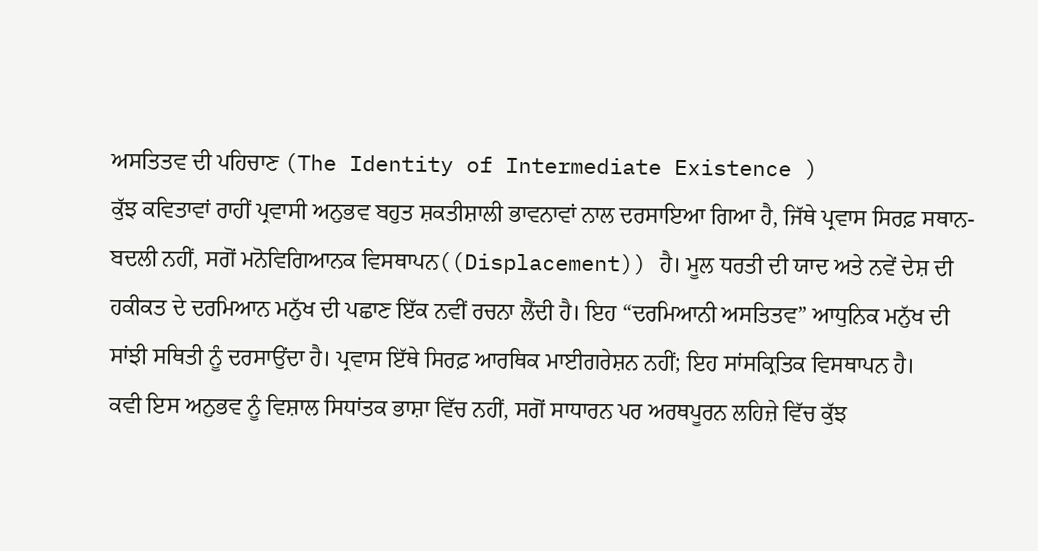ਅਸਤਿਤਵ ਦੀ ਪਹਿਚਾਣ (The Identity of Intermediate Existence )
ਕੁੱਝ ਕਵਿਤਾਵਾਂ ਰਾਹੀਂ ਪ੍ਰਵਾਸੀ ਅਨੁਭਵ ਬਹੁਤ ਸ਼ਕਤੀਸ਼ਾਲੀ ਭਾਵਨਾਵਾਂ ਨਾਲ ਦਰਸਾਇਆ ਗਿਆ ਹੈ, ਜਿੱਥੇ ਪ੍ਰਵਾਸ ਸਿਰਫ਼ ਸਥਾਨ-ਬਦਲੀ ਨਹੀਂ, ਸਗੋਂ ਮਨੋਵਿਗਿਆਨਕ ਵਿਸਥਾਪਨ((Displacement)) ਹੈ। ਮੂਲ ਧਰਤੀ ਦੀ ਯਾਦ ਅਤੇ ਨਵੇਂ ਦੇਸ਼ ਦੀ ਹਕੀਕਤ ਦੇ ਦਰਮਿਆਨ ਮਨੁੱਖ ਦੀ ਪਛਾਣ ਇੱਕ ਨਵੀਂ ਰਚਨਾ ਲੈਂਦੀ ਹੈ। ਇਹ “ਦਰਮਿਆਨੀ ਅਸਤਿਤਵ” ਆਧੁਨਿਕ ਮਨੁੱਖ ਦੀ ਸਾਂਝੀ ਸਥਿਤੀ ਨੂੰ ਦਰਸਾਉਂਦਾ ਹੈ। ਪ੍ਰਵਾਸ ਇੱਥੇ ਸਿਰਫ਼ ਆਰਥਿਕ ਮਾਈਗਰੇਸ਼ਨ ਨਹੀਂ; ਇਹ ਸਾਂਸਕ੍ਰਿਤਿਕ ਵਿਸਥਾਪਨ ਹੈ।
ਕਵੀ ਇਸ ਅਨੁਭਵ ਨੂੰ ਵਿਸ਼ਾਲ ਸਿਧਾਂਤਕ ਭਾਸ਼ਾ ਵਿੱਚ ਨਹੀਂ, ਸਗੋਂ ਸਾਧਾਰਨ ਪਰ ਅਰਥਪੂਰਨ ਲਹਿਜ਼ੇ ਵਿੱਚ ਕੁੱਝ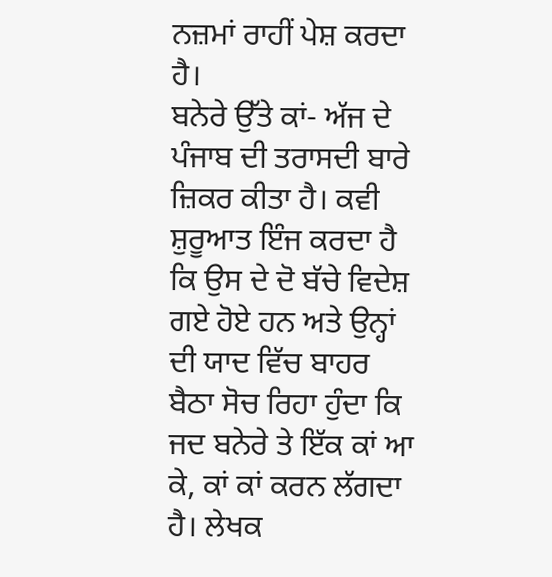ਨਜ਼ਮਾਂ ਰਾਹੀਂ ਪੇਸ਼ ਕਰਦਾ ਹੈ।
ਬਨੇਰੇ ਉੱਤੇ ਕਾਂ- ਅੱਜ ਦੇ ਪੰਜਾਬ ਦੀ ਤਰਾਸਦੀ ਬਾਰੇ ਜ਼ਿਕਰ ਕੀਤਾ ਹੈ। ਕਵੀ ਸ਼ੁਰੂਆਤ ਇੰਜ ਕਰਦਾ ਹੈ ਕਿ ਉਸ ਦੇ ਦੋ ਬੱਚੇ ਵਿਦੇਸ਼ ਗਏ ਹੋਏ ਹਨ ਅਤੇ ਉਨ੍ਹਾਂ ਦੀ ਯਾਦ ਵਿੱਚ ਬਾਹਰ ਬੈਠਾ ਸੋਚ ਰਿਹਾ ਹੁੰਦਾ ਕਿ ਜਦ ਬਨੇਰੇ ਤੇ ਇੱਕ ਕਾਂ ਆ ਕੇ, ਕਾਂ ਕਾਂ ਕਰਨ ਲੱਗਦਾ ਹੈ। ਲੇਖਕ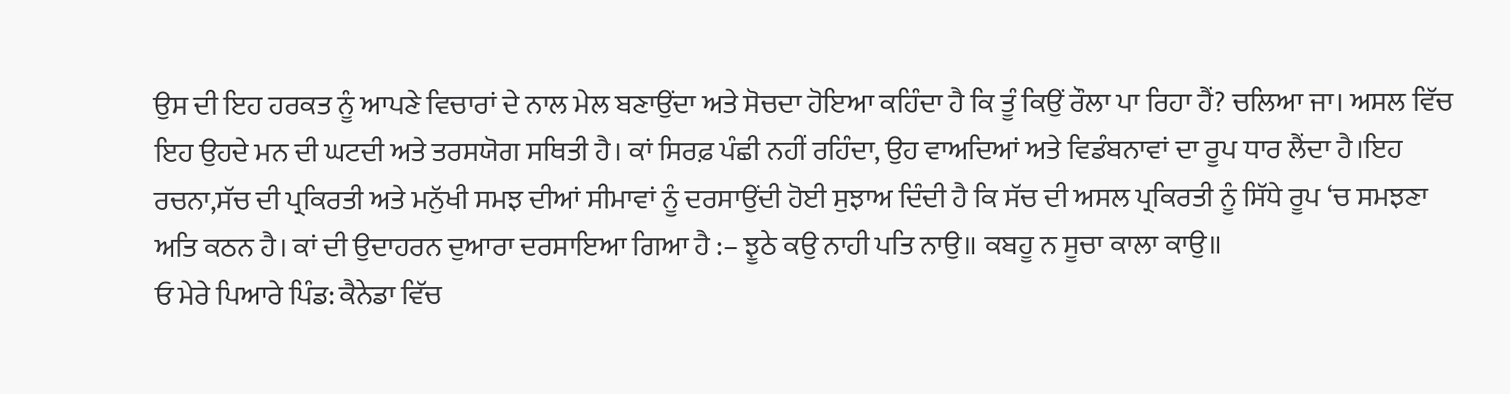ਉਸ ਦੀ ਇਹ ਹਰਕਤ ਨੂੰ ਆਪਣੇ ਵਿਚਾਰਾਂ ਦੇ ਨਾਲ ਮੇਲ ਬਣਾਉਂਦਾ ਅਤੇ ਸੋਚਦਾ ਹੋਇਆ ਕਹਿੰਦਾ ਹੈ ਕਿ ਤੂੰ ਕਿਉਂ ਰੌਲਾ ਪਾ ਰਿਹਾ ਹੈਂ? ਚਲਿਆ ਜਾ। ਅਸਲ ਵਿੱਚ ਇਹ ਉਹਦੇ ਮਨ ਦੀ ਘਟਦੀ ਅਤੇ ਤਰਸਯੋਗ ਸਥਿਤੀ ਹੈ। ਕਾਂ ਸਿਰਫ਼ ਪੰਛੀ ਨਹੀਂ ਰਹਿੰਦਾ, ਉਹ ਵਾਅਦਿਆਂ ਅਤੇ ਵਿਡੰਬਨਾਵਾਂ ਦਾ ਰੂਪ ਧਾਰ ਲੈਂਦਾ ਹੈ।ਇਹ ਰਚਨਾ,ਸੱਚ ਦੀ ਪ੍ਰਕਿਰਤੀ ਅਤੇ ਮਨੁੱਖੀ ਸਮਝ ਦੀਆਂ ਸੀਮਾਵਾਂ ਨੂੰ ਦਰਸਾਉਂਦੀ ਹੋਈ ਸੁਝਾਅ ਦਿੰਦੀ ਹੈ ਕਿ ਸੱਚ ਦੀ ਅਸਲ ਪ੍ਰਕਿਰਤੀ ਨੂੰ ਸਿੱਧੇ ਰੂਪ ‘ਚ ਸਮਝਣਾ ਅਤਿ ਕਠਨ ਹੈ। ਕਾਂ ਦੀ ਉਦਾਹਰਨ ਦੁਆਰਾ ਦਰਸਾਇਆ ਗਿਆ ਹੈ :– ਝੂਠੇ ਕਉ ਨਾਹੀ ਪਤਿ ਨਾਉ॥ ਕਬਹੂ ਨ ਸੂਚਾ ਕਾਲਾ ਕਾਉ॥
ਓ ਮੇਰੇ ਪਿਆਰੇ ਪਿੰਡ: ਕੈਨੇਡਾ ਵਿੱਚ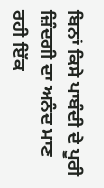ਬਿਨਾਂ ਕਿਸੇ ਪਾਬੰਦੀ ਦੇ ਪੂਰੀ ਜ਼ਿੰਦਗੀ ਦਾ ਅਨੰਦ ਮਾਣ ਰਹੀ ਇੱਕ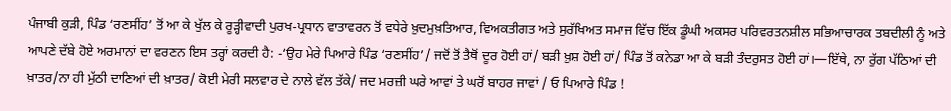ਪੰਜਾਬੀ ਕੁੜੀ, ਪਿੰਡ ‘ਰਣਸੀਂਹ’ ਤੋਂ ਆ ਕੇ ਖੁੱਲ ਕੇ ਰੂੜ੍ਹੀਵਾਦੀ ਪੁਰਖ-ਪ੍ਰਧਾਨ ਵਾਤਾਵਰਨ ਤੋਂ ਵਧੇਰੇ ਖ਼ੁਦਮੁਖ਼ਤਿਆਰ, ਵਿਅਕਤੀਗਤ ਅਤੇ ਸੁਰੱਖਿਅਤ ਸਮਾਜ ਵਿੱਚ ਇੱਕ ਡੂੰਘੀ ਅਕਸਰ ਪਰਿਵਰਤਨਸ਼ੀਲ ਸਭਿਆਚਾਰਕ ਤਬਦੀਲੀ ਨੂੰ ਅਤੇ ਆਪਣੇ ਦੱਬੇ ਹੋਏ ਅਰਮਾਨਾਂ ਦਾ ਵਰਣਨ ਇਸ ਤਰ੍ਹਾਂ ਕਰਦੀ ਹੈ: -‘ਉਹ ਮੇਰੇ ਪਿਆਰੇ ਪਿੰਡ ‘ਰਣਸੀਂਹ’/ ਜਦੋਂ ਤੋਂ ਤੈਥੋਂ ਦੂਰ ਹੋਈ ਹਾਂ/ ਬੜੀ ਖ਼ੁਸ਼ ਹੋਈ ਹਾਂ/ ਪਿੰਡ ਤੋਂ ਕਨੇਡਾ ਆ ਕੇ ਬੜੀ ਤੰਦਰੁਸਤ ਹੋਈ ਹਾਂ।—ਇੱਥੇ, ਨਾ ਰੁੱਗ ਪੱਠਿਆਂ ਦੀ ਖ਼ਾਤਰ/ਨਾ ਹੀ ਮੁੱਠੀ ਦਾਣਿਆਂ ਦੀ ਖ਼ਾਤਰ/ ਕੋਈ ਮੇਰੀ ਸਲਵਾਰ ਦੇ ਨਾਲੇ ਵੱਲ ਤੱਕੇ/ ਜਦ ਮਰਜ਼ੀ ਘਰੇ ਆਵਾਂ ਤੇ ਘਰੋਂ ਬਾਹਰ ਜਾਵਾਂ / ਓ ਪਿਆਰੇ ਪਿੰਡ !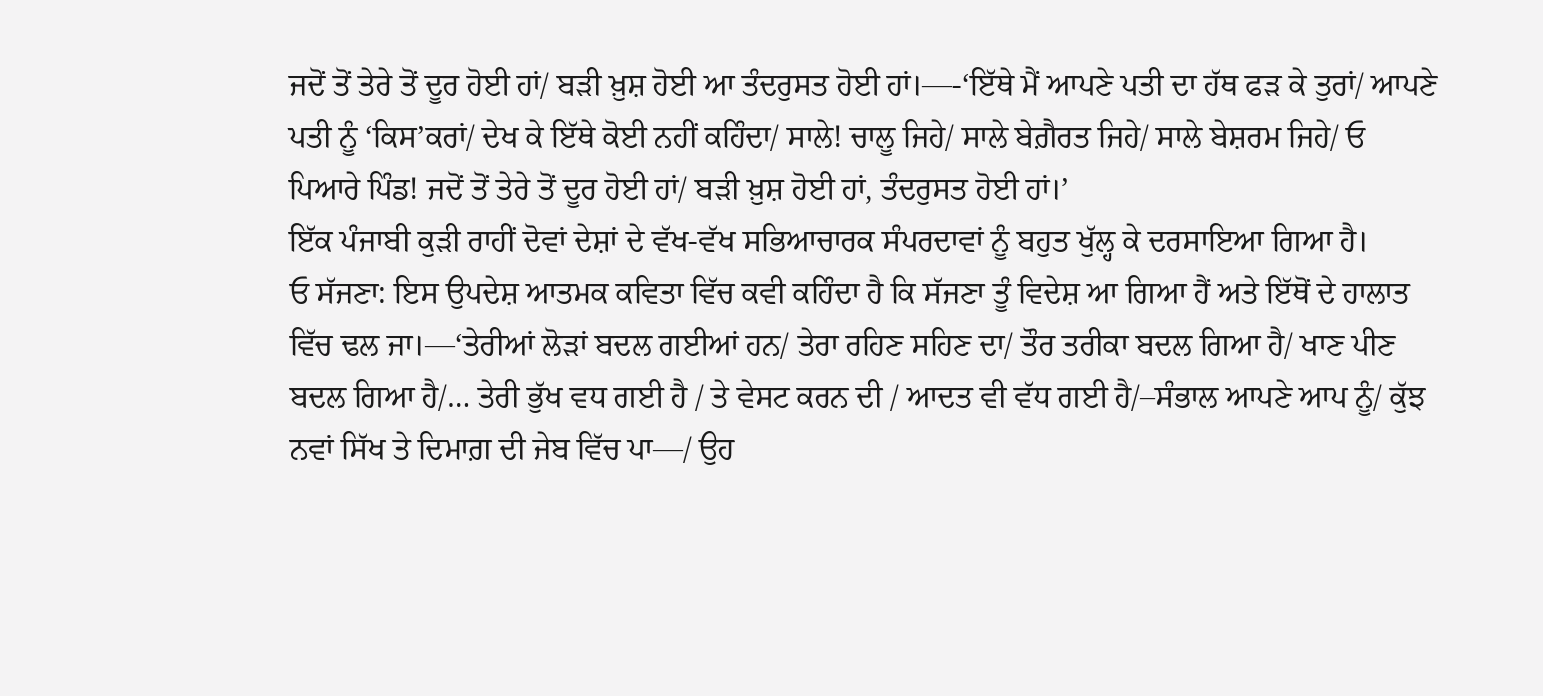ਜਦੋਂ ਤੋਂ ਤੇਰੇ ਤੋਂ ਦੂਰ ਹੋਈ ਹਾਂ/ ਬੜੀ ਖ਼ੁਸ਼ ਹੋਈ ਆ ਤੰਦਰੁਸਤ ਹੋਈ ਹਾਂ।—-‘ਇੱਥੇ ਮੈਂ ਆਪਣੇ ਪਤੀ ਦਾ ਹੱਥ ਫੜ ਕੇ ਤੁਰਾਂ/ ਆਪਣੇ ਪਤੀ ਨੂੰ ‘ਕਿਸ’ਕਰਾਂ/ ਦੇਖ ਕੇ ਇੱਥੇ ਕੋਈ ਨਹੀਂ ਕਹਿੰਦਾ/ ਸਾਲੇ! ਚਾਲੂ ਜਿਹੇ/ ਸਾਲੇ ਬੇਗ਼ੈਰਤ ਜਿਹੇ/ ਸਾਲੇ ਬੇਸ਼ਰਮ ਜਿਹੇ/ ਓ ਪਿਆਰੇ ਪਿੰਡ! ਜਦੋਂ ਤੋਂ ਤੇਰੇ ਤੋਂ ਦੂਰ ਹੋਈ ਹਾਂ/ ਬੜੀ ਖ਼ੁਸ਼ ਹੋਈ ਹਾਂ, ਤੰਦਰੁਸਤ ਹੋਈ ਹਾਂ।’
ਇੱਕ ਪੰਜਾਬੀ ਕੁੜੀ ਰਾਹੀਂ ਦੋਵਾਂ ਦੇਸ਼ਾਂ ਦੇ ਵੱਖ-ਵੱਖ ਸਭਿਆਚਾਰਕ ਸੰਪਰਦਾਵਾਂ ਨੂੰ ਬਹੁਤ ਖੁੱਲ੍ਹ ਕੇ ਦਰਸਾਇਆ ਗਿਆ ਹੈ।
ਓ ਸੱਜਣਾ: ਇਸ ਉਪਦੇਸ਼ ਆਤਮਕ ਕਵਿਤਾ ਵਿੱਚ ਕਵੀ ਕਹਿੰਦਾ ਹੈ ਕਿ ਸੱਜਣਾ ਤੂੰ ਵਿਦੇਸ਼ ਆ ਗਿਆ ਹੈਂ ਅਤੇ ਇੱਥੋਂ ਦੇ ਹਾਲਾਤ ਵਿੱਚ ਢਲ ਜਾ।—‘ਤੇਰੀਆਂ ਲੋੜਾਂ ਬਦਲ ਗਈਆਂ ਹਨ/ ਤੇਰਾ ਰਹਿਣ ਸਹਿਣ ਦਾ/ ਤੌਰ ਤਰੀਕਾ ਬਦਲ ਗਿਆ ਹੈ/ ਖਾਣ ਪੀਣ ਬਦਲ ਗਿਆ ਹੈ/… ਤੇਰੀ ਭੁੱਖ ਵਧ ਗਈ ਹੈ / ਤੇ ਵੇਸਟ ਕਰਨ ਦੀ / ਆਦਤ ਵੀ ਵੱਧ ਗਈ ਹੈ/–ਸੰਭਾਲ ਆਪਣੇ ਆਪ ਨੂੰ/ ਕੁੱਝ ਨਵਾਂ ਸਿੱਖ ਤੇ ਦਿਮਾਗ਼ ਦੀ ਜੇਬ ਵਿੱਚ ਪਾ—/ ਉਹ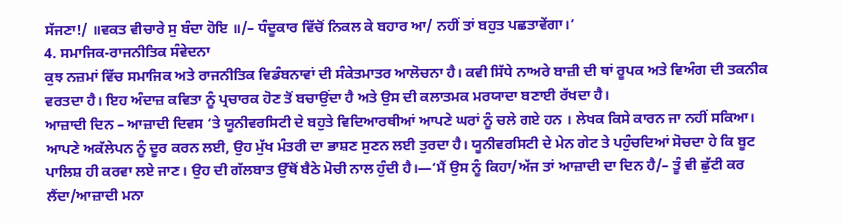ਸੱਜਣਾ!/ ॥ਵਕਤ ਵੀਚਾਰੇ ਸੁ ਬੰਦਾ ਹੋਇ ॥/– ਧੰਦੂਕਾਰ ਵਿੱਚੋਂ ਨਿਕਲ ਕੇ ਬਹਾਰ ਆ/ ਨਹੀਂ ਤਾਂ ਬਹੁਤ ਪਛਤਾਵੇਂਗਾ।’
4. ਸਮਾਜਿਕ-ਰਾਜਨੀਤਿਕ ਸੰਵੇਦਨਾ
ਕੁਝ ਨਜ਼ਮਾਂ ਵਿੱਚ ਸਮਾਜਿਕ ਅਤੇ ਰਾਜਨੀਤਿਕ ਵਿਡੰਬਨਾਵਾਂ ਦੀ ਸੰਕੇਤਮਾਤਰ ਆਲੋਚਨਾ ਹੈ। ਕਵੀ ਸਿੱਧੇ ਨਾਅਰੇ ਬਾਜ਼ੀ ਦੀ ਥਾਂ ਰੂਪਕ ਅਤੇ ਵਿਅੰਗ ਦੀ ਤਕਨੀਕ ਵਰਤਦਾ ਹੈ। ਇਹ ਅੰਦਾਜ਼ ਕਵਿਤਾ ਨੂੰ ਪ੍ਰਚਾਰਕ ਹੋਣ ਤੋਂ ਬਚਾਉਂਦਾ ਹੈ ਅਤੇ ਉਸ ਦੀ ਕਲਾਤਮਕ ਮਰਯਾਦਾ ਬਣਾਈ ਰੱਖਦਾ ਹੈ।
ਆਜ਼ਾਦੀ ਦਿਨ – ਆਜ਼ਾਦੀ ਦਿਵਸ ‘ਤੇ ਯੂਨੀਵਰਸਿਟੀ ਦੇ ਬਹੁਤੇ ਵਿਦਿਆਰਥੀਆਂ ਆਪਣੇ ਘਰਾਂ ਨੂੰ ਚਲੇ ਗਏ ਹਨ । ਲੇਖਕ ਕਿਸੇ ਕਾਰਨ ਜਾ ਨਹੀਂ ਸਕਿਆ। ਆਪਣੇ ਅਕੱਲੇਪਨ ਨੂੰ ਦੂਰ ਕਰਨ ਲਈ, ਉਹ ਮੁੱਖ ਮੰਤਰੀ ਦਾ ਭਾਸ਼ਣ ਸੁਣਨ ਲਈ ਤੁਰਦਾ ਹੈ। ਯੂਨੀਵਰਸਿਟੀ ਦੇ ਮੇਨ ਗੇਟ ਤੇ ਪਹੁੰਚਦਿਆਂ ਸੋਚਦਾ ਹੇ ਕਿ ਬੂਟ ਪਾਲਿਸ਼ ਹੀ ਕਰਵਾ ਲਏ ਜਾਣ। ਉਹ ਦੀ ਗੱਲਬਾਤ ਉੱਥੋਂ ਬੈਠੇ ਮੋਚੀ ਨਾਲ ਹੁੰਦੀ ਹੈ।—‘ਮੈਂ ਉਸ ਨੂੰ ਕਿਹਾ/ਅੱਜ ਤਾਂ ਆਜ਼ਾਦੀ ਦਾ ਦਿਨ ਹੈ/– ਤੂੰ ਵੀ ਛੁੱਟੀ ਕਰ ਲੈਂਦਾ/ਆਜ਼ਾਦੀ ਮਨਾ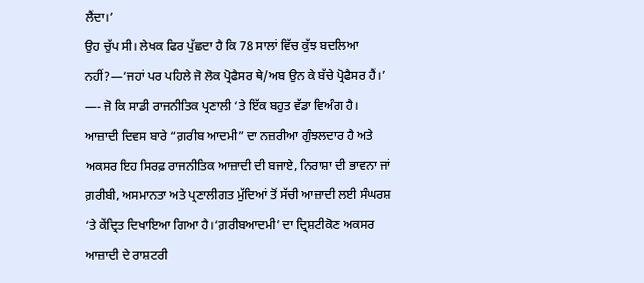ਲੈਂਦਾ।’
ਉਹ ਚੁੱਪ ਸੀ। ਲੇਖਕ ਫਿਰ ਪੁੱਛਦਾ ਹੈ ਕਿ 78 ਸਾਲਾਂ ਵਿੱਚ ਕੁੱਝ ਬਦਲਿਆ ਨਹੀਂ?—‘ਜਹਾਂ ਪਰ ਪਹਿਲੇ ਜੋ ਲੋਕ ਪ੍ਰੋਫੈਸਰ ਥੇ/ਅਬ ਉਨ ਕੇ ਬੱਚੇ ਪ੍ਰੋਫੈਸਰ ਹੈਂ।’ —- ਜੋ ਕਿ ਸਾਡੀ ਰਾਜਨੀਤਿਕ ਪ੍ਰਣਾਲੀ ‘ਤੇ ਇੱਕ ਬਹੁਤ ਵੱਡਾ ਵਿਅੰਗ ਹੈ।
ਆਜ਼ਾਦੀ ਦਿਵਸ ਬਾਰੇ “ਗ਼ਰੀਬ ਆਦਮੀ” ਦਾ ਨਜ਼ਰੀਆ ਗੁੰਝਲਦਾਰ ਹੈ ਅਤੇ ਅਕਸਰ ਇਹ ਸਿਰਫ਼ ਰਾਜਨੀਤਿਕ ਆਜ਼ਾਦੀ ਦੀ ਬਜਾਏ, ਨਿਰਾਸ਼ਾ ਦੀ ਭਾਵਨਾ ਜਾਂ ਗ਼ਰੀਬੀ, ਅਸਮਾਨਤਾ ਅਤੇ ਪ੍ਰਣਾਲੀਗਤ ਮੁੱਦਿਆਂ ਤੋਂ ਸੱਚੀ ਆਜ਼ਾਦੀ ਲਈ ਸੰਘਰਸ਼ ‘ਤੇ ਕੇਂਦ੍ਰਿਤ ਦਿਖਾਇਆ ਗਿਆ ਹੈ।‘ਗ਼ਰੀਬਆਦਮੀ’ ਦਾ ਦ੍ਰਿਸ਼ਟੀਕੋਣ ਅਕਸਰ ਆਜ਼ਾਦੀ ਦੇ ਰਾਸ਼ਟਰੀ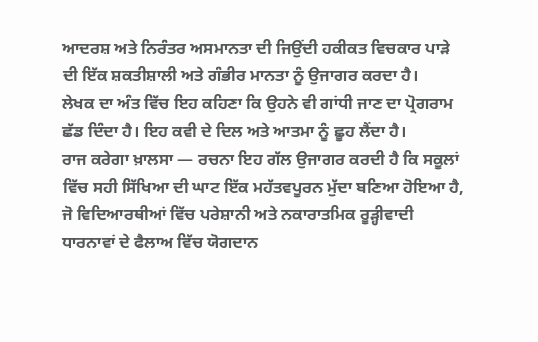ਆਦਰਸ਼ ਅਤੇ ਨਿਰੰਤਰ ਅਸਮਾਨਤਾ ਦੀ ਜਿਉਂਦੀ ਹਕੀਕਤ ਵਿਚਕਾਰ ਪਾੜੇ ਦੀ ਇੱਕ ਸ਼ਕਤੀਸ਼ਾਲੀ ਅਤੇ ਗੰਭੀਰ ਮਾਨਤਾ ਨੂੰ ਉਜਾਗਰ ਕਰਦਾ ਹੈ।
ਲੇਖਕ ਦਾ ਅੰਤ ਵਿੱਚ ਇਹ ਕਹਿਣਾ ਕਿ ਉਹਨੇ ਵੀ ਗਾਂਧੀ ਜਾਣ ਦਾ ਪ੍ਰੋਗਰਾਮ ਛੱਡ ਦਿੰਦਾ ਹੈ। ਇਹ ਕਵੀ ਦੇ ਦਿਲ ਅਤੇ ਆਤਮਾ ਨੂੰ ਛੂਹ ਲੈਂਦਾ ਹੈ।
ਰਾਜ ਕਰੇਗਾ ਖ਼ਾਲਸਾ — ਰਚਨਾ ਇਹ ਗੱਲ ਉਜਾਗਰ ਕਰਦੀ ਹੈ ਕਿ ਸਕੂਲਾਂ ਵਿੱਚ ਸਹੀ ਸਿੱਖਿਆ ਦੀ ਘਾਟ ਇੱਕ ਮਹੱਤਵਪੂਰਨ ਮੁੱਦਾ ਬਣਿਆ ਹੋਇਆ ਹੈ, ਜੋ ਵਿਦਿਆਰਥੀਆਂ ਵਿੱਚ ਪਰੇਸ਼ਾਨੀ ਅਤੇ ਨਕਾਰਾਤਮਿਕ ਰੂੜ੍ਹੀਵਾਦੀ ਧਾਰਨਾਵਾਂ ਦੇ ਫੈਲਾਅ ਵਿੱਚ ਯੋਗਦਾਨ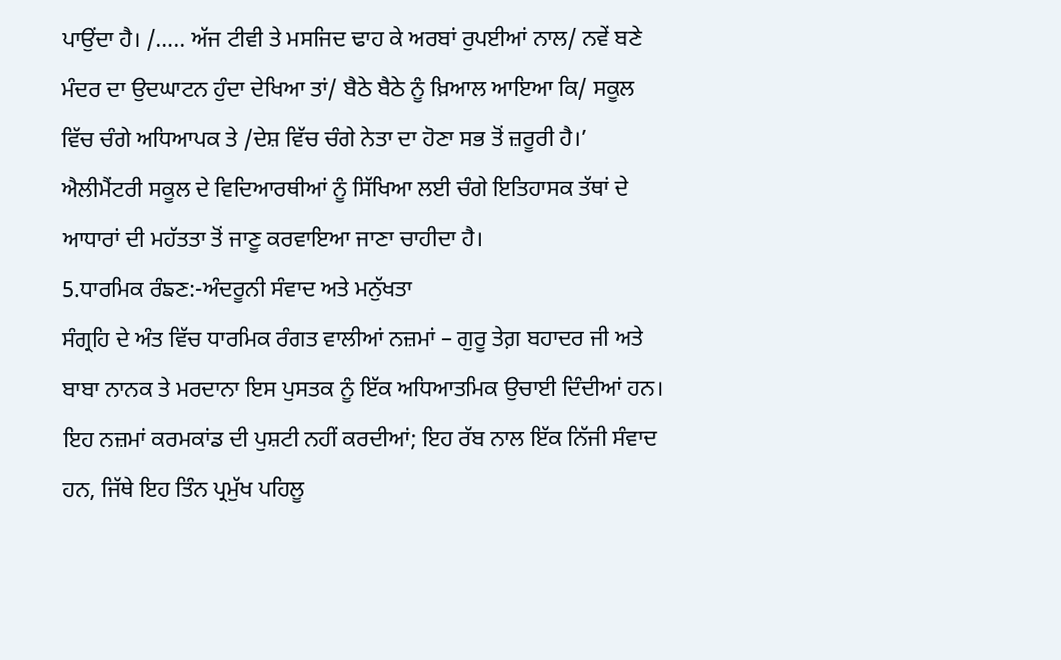ਪਾਉਂਦਾ ਹੈ। /….. ਅੱਜ ਟੀਵੀ ਤੇ ਮਸਜਿਦ ਢਾਹ ਕੇ ਅਰਬਾਂ ਰੁਪਈਆਂ ਨਾਲ/ ਨਵੇਂ ਬਣੇ ਮੰਦਰ ਦਾ ਉਦਘਾਟਨ ਹੁੰਦਾ ਦੇਖਿਆ ਤਾਂ/ ਬੈਠੇ ਬੈਠੇ ਨੂੰ ਖ਼ਿਆਲ ਆਇਆ ਕਿ/ ਸਕੂਲ ਵਿੱਚ ਚੰਗੇ ਅਧਿਆਪਕ ਤੇ /ਦੇਸ਼ ਵਿੱਚ ਚੰਗੇ ਨੇਤਾ ਦਾ ਹੋਣਾ ਸਭ ਤੋਂ ਜ਼ਰੂਰੀ ਹੈ।’ ਐਲੀਮੈਂਟਰੀ ਸਕੂਲ ਦੇ ਵਿਦਿਆਰਥੀਆਂ ਨੂੰ ਸਿੱਖਿਆ ਲਈ ਚੰਗੇ ਇਤਿਹਾਸਕ ਤੱਥਾਂ ਦੇ ਆਧਾਰਾਂ ਦੀ ਮਹੱਤਤਾ ਤੋਂ ਜਾਣੂ ਕਰਵਾਇਆ ਜਾਣਾ ਚਾਹੀਦਾ ਹੈ।
5.ਧਾਰਮਿਕ ਰੰਙਣ:-ਅੰਦਰੂਨੀ ਸੰਵਾਦ ਅਤੇ ਮਨੁੱਖਤਾ
ਸੰਗ੍ਰਹਿ ਦੇ ਅੰਤ ਵਿੱਚ ਧਾਰਮਿਕ ਰੰਗਤ ਵਾਲੀਆਂ ਨਜ਼ਮਾਂ – ਗੁਰੂ ਤੇਗ਼ ਬਹਾਦਰ ਜੀ ਅਤੇ ਬਾਬਾ ਨਾਨਕ ਤੇ ਮਰਦਾਨਾ ਇਸ ਪੁਸਤਕ ਨੂੰ ਇੱਕ ਅਧਿਆਤਮਿਕ ਉਚਾਈ ਦਿੰਦੀਆਂ ਹਨ। ਇਹ ਨਜ਼ਮਾਂ ਕਰਮਕਾਂਡ ਦੀ ਪੁਸ਼ਟੀ ਨਹੀਂ ਕਰਦੀਆਂ; ਇਹ ਰੱਬ ਨਾਲ ਇੱਕ ਨਿੱਜੀ ਸੰਵਾਦ ਹਨ, ਜਿੱਥੇ ਇਹ ਤਿੰਨ ਪ੍ਰਮੁੱਖ ਪਹਿਲੂ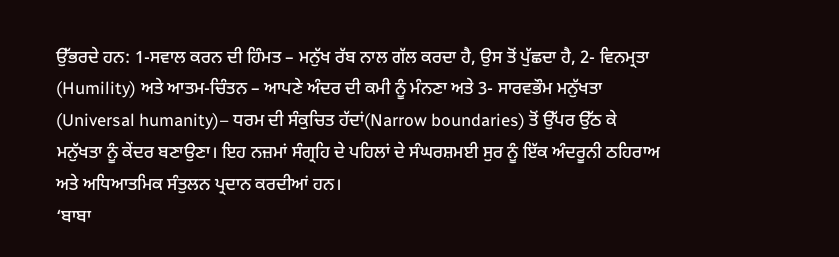ਉੱਭਰਦੇ ਹਨ: 1-ਸਵਾਲ ਕਰਨ ਦੀ ਹਿੰਮਤ – ਮਨੁੱਖ ਰੱਬ ਨਾਲ ਗੱਲ ਕਰਦਾ ਹੈ, ਉਸ ਤੋਂ ਪੁੱਛਦਾ ਹੈ, 2- ਵਿਨਮ੍ਰਤਾ (Humility) ਅਤੇ ਆਤਮ-ਚਿੰਤਨ – ਆਪਣੇ ਅੰਦਰ ਦੀ ਕਮੀ ਨੂੰ ਮੰਨਣਾ ਅਤੇ 3- ਸਾਰਵਭੌਮ ਮਨੁੱਖਤਾ (Universal humanity)– ਧਰਮ ਦੀ ਸੰਕੁਚਿਤ ਹੱਦਾਂ(Narrow boundaries) ਤੋਂ ਉੱਪਰ ਉੱਠ ਕੇ ਮਨੁੱਖਤਾ ਨੂੰ ਕੇਂਦਰ ਬਣਾਉਣਾ। ਇਹ ਨਜ਼ਮਾਂ ਸੰਗ੍ਰਹਿ ਦੇ ਪਹਿਲਾਂ ਦੇ ਸੰਘਰਸ਼ਮਈ ਸੁਰ ਨੂੰ ਇੱਕ ਅੰਦਰੂਨੀ ਠਹਿਰਾਅ ਅਤੇ ਅਧਿਆਤਮਿਕ ਸੰਤੁਲਨ ਪ੍ਰਦਾਨ ਕਰਦੀਆਂ ਹਨ।
‘ਬਾਬਾ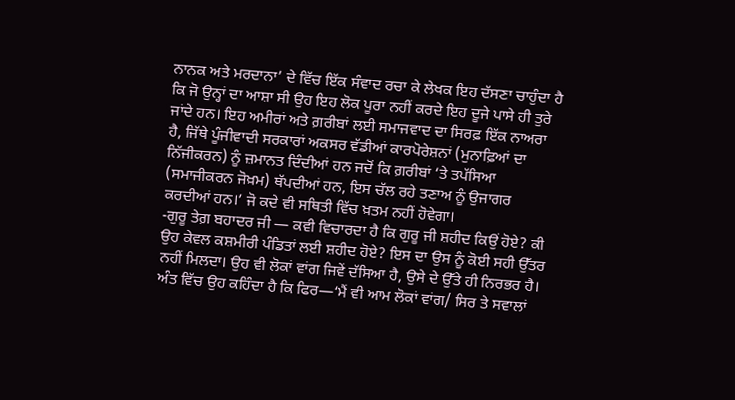ਨਾਨਕ ਅਤੇ ਮਰਦਾਨਾ’ ਦੇ ਵਿੱਚ ਇੱਕ ਸੰਵਾਦ ਰਚਾ ਕੇ ਲੇਖਕ ਇਹ ਦੱਸਣਾ ਚਾਹੁੰਦਾ ਹੈ ਕਿ ਜੋ ਉਨ੍ਹਾਂ ਦਾ ਆਸ਼ਾ ਸੀ ਉਹ ਇਹ ਲੋਕ ਪੂਰਾ ਨਹੀਂ ਕਰਦੇ ਇਹ ਦੂਜੇ ਪਾਸੇ ਹੀ ਤੁਰੇ ਜਾਂਦੇ ਹਨ। ਇਹ ਅਮੀਰਾਂ ਅਤੇ ਗ਼ਰੀਬਾਂ ਲਈ ਸਮਾਜਵਾਦ ਦਾ ਸਿਰਫ਼ ਇੱਕ ਨਾਅਰਾ ਹੈ, ਜਿੱਥੇ ਪੂੰਜੀਵਾਦੀ ਸਰਕਾਰਾਂ ਅਕਸਰ ਵੱਡੀਆਂ ਕਾਰਪੋਰੇਸ਼ਨਾਂ (ਮੁਨਾਫ਼ਿਆਂ ਦਾ ਨਿੱਜੀਕਰਨ) ਨੂੰ ਜ਼ਮਾਨਤ ਦਿੰਦੀਆਂ ਹਨ ਜਦੋਂ ਕਿ ਗ਼ਰੀਬਾਂ ‘ਤੇ ਤਪੱਸਿਆ (ਸਮਾਜੀਕਰਨ ਜੋਖ਼ਮ) ਥੱਪਦੀਆਂ ਹਨ, ਇਸ ਚੱਲ ਰਹੇ ਤਣਾਅ ਨੂੰ ਉਜਾਗਰ ਕਰਦੀਆਂ ਹਨ।’ ਜੋ ਕਦੇ ਵੀ ਸਥਿਤੀ ਵਿੱਚ ਖ਼ਤਮ ਨਹੀਂ ਹੋਵੇਗਾ।
-ਗੁਰੂ ਤੇਗ਼ ਬਹਾਦਰ ਜੀ — ਕਵੀ ਵਿਚਾਰਦਾ ਹੈ ਕਿ ਗੁਰੂ ਜੀ ਸ਼ਹੀਦ ਕਿਉਂ ਹੋਏ? ਕੀ ਉਹ ਕੇਵਲ ਕਸ਼ਮੀਰੀ ਪੰਡਿਤਾਂ ਲਈ ਸ਼ਹੀਦ ਹੋਏ? ਇਸ ਦਾ ਉਸ ਨੂੰ ਕੋਈ ਸਹੀ ਉੱਤਰ ਨਹੀਂ ਮਿਲਦਾ। ਉਹ ਵੀ ਲੋਕਾਂ ਵਾਂਗ ਜਿਵੇਂ ਦੱਸਿਆ ਹੈ, ਉਸੇ ਦੇ ਉੱਤੇ ਹੀ ਨਿਰਭਰ ਹੈ। ਅੰਤ ਵਿੱਚ ਉਹ ਕਹਿੰਦਾ ਹੈ ਕਿ ਫਿਰ—‘ਮੈਂ ਵੀ ਆਮ ਲੋਕਾਂ ਵਾਂਗ/ ਸਿਰ ਤੇ ਸਵਾਲਾਂ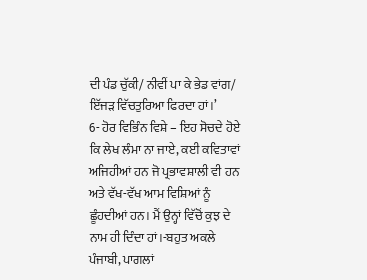ਦੀ ਪੰਡ ਚੁੱਕੀ/ ਨੀਵੀਂ ਪਾ ਕੇ ਭੇਡ ਵਾਂਗ/ ਇੱਜੜ ਵਿੱਚਤੁਰਿਆ ਫਿਰਦਾ ਹਾਂ।’
6- ਹੋਰ ਵਿਭਿੰਨ ਵਿਸ਼ੇ – ਇਹ ਸੋਚਦੇ ਹੋਏ ਕਿ ਲੇਖ ਲੰਮਾ ਨਾ ਜਾਏ, ਕਈ ਕਵਿਤਾਵਾਂ ਅਜਿਹੀਆਂ ਹਨ ਜੋ ਪ੍ਰਭਾਵਸ਼ਾਲੀ ਵੀ ਹਨ ਅਤੇ ਵੱਖ-ਵੱਖ ਆਮ ਵਿਸ਼ਿਆਂ ਨੂੰ ਛੂੰਹਦੀਆਂ ਹਨ। ਮੈਂ ਉਨ੍ਹਾਂ ਵਿੱਚੋਂ ਕੁਝ ਦੇ ਨਾਮ ਹੀ ਦਿੰਦਾ ਹਾਂ।-ਬਹੁਤ ਅਕਲੇ ਪੰਜਾਬੀ, ਪਾਗਲਾਂ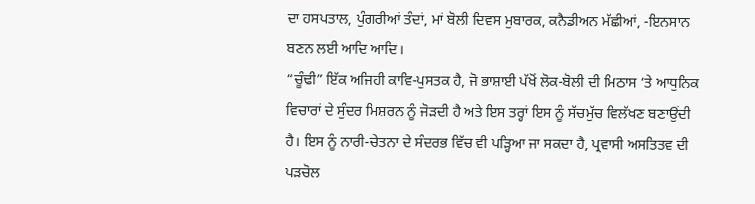ਦਾ ਹਸਪਤਾਲ, ਪੁੰਗਰੀਆਂ ਤੰਦਾਂ, ਮਾਂ ਬੋਲੀ ਦਿਵਸ ਮੁਬਾਰਕ, ਕਨੈਡੀਅਨ ਮੱਛੀਆਂ, -ਇਨਸਾਨ ਬਣਨ ਲਈ ਆਦਿ ਆਦਿ।
“ਚੂੰਢੀ” ਇੱਕ ਅਜਿਹੀ ਕਾਵਿ-ਪੁਸਤਕ ਹੈ, ਜੋ ਭਾਸ਼ਾਈ ਪੱਖੋਂ ਲੋਕ-ਬੋਲੀ ਦੀ ਮਿਠਾਸ ‘ਤੇ ਆਧੁਨਿਕ ਵਿਚਾਰਾਂ ਦੇ ਸੁੰਦਰ ਮਿਸ਼ਰਨ ਨੂੰ ਜੋੜਦੀ ਹੈ ਅਤੇ ਇਸ ਤਰ੍ਹਾਂ ਇਸ ਨੂੰ ਸੱਚਮੁੱਚ ਵਿਲੱਖਣ ਬਣਾਉਂਦੀ ਹੈ। ਇਸ ਨੂੰ ਨਾਰੀ-ਚੇਤਨਾ ਦੇ ਸੰਦਰਭ ਵਿੱਚ ਵੀ ਪੜ੍ਹਿਆ ਜਾ ਸਕਦਾ ਹੈ, ਪ੍ਰਵਾਸੀ ਅਸਤਿਤਵ ਦੀ ਪੜਚੋਲ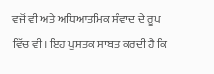ਵਜੋਂ ਵੀ ਅਤੇ ਅਧਿਆਤਮਿਕ ਸੰਵਾਦ ਦੇ ਰੂਪ ਵਿੱਚ ਵੀ। ਇਹ ਪੁਸਤਕ ਸਾਬਤ ਕਰਦੀ ਹੈ ਕਿ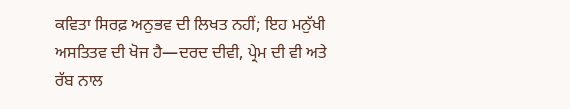ਕਵਿਤਾ ਸਿਰਫ਼ ਅਨੁਭਵ ਦੀ ਲਿਖਤ ਨਹੀਂ; ਇਹ ਮਨੁੱਖੀ ਅਸਤਿਤਵ ਦੀ ਖੋਜ ਹੈ—ਦਰਦ ਦੀਵੀ, ਪ੍ਰੇਮ ਦੀ ਵੀ ਅਤੇ ਰੱਬ ਨਾਲ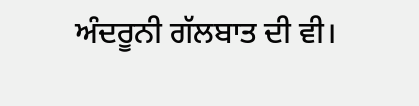ਅੰਦਰੂਨੀ ਗੱਲਬਾਤ ਦੀ ਵੀ।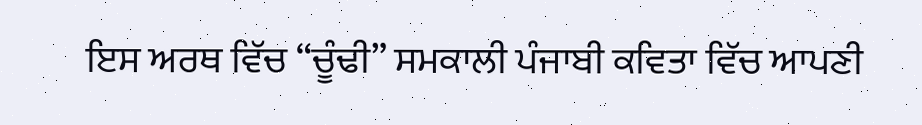ਇਸ ਅਰਥ ਵਿੱਚ “ਚੂੰਢੀ” ਸਮਕਾਲੀ ਪੰਜਾਬੀ ਕਵਿਤਾ ਵਿੱਚ ਆਪਣੀ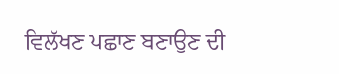ਵਿਲੱਖਣ ਪਛਾਣ ਬਣਾਉਣ ਦੀ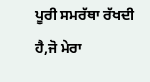ਪੂਰੀ ਸਮਰੱਥਾ ਰੱਖਦੀ ਹੈ,ਜੋ ਮੇਰਾ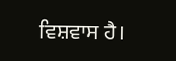ਵਿਸ਼ਵਾਸ ਹੈ।